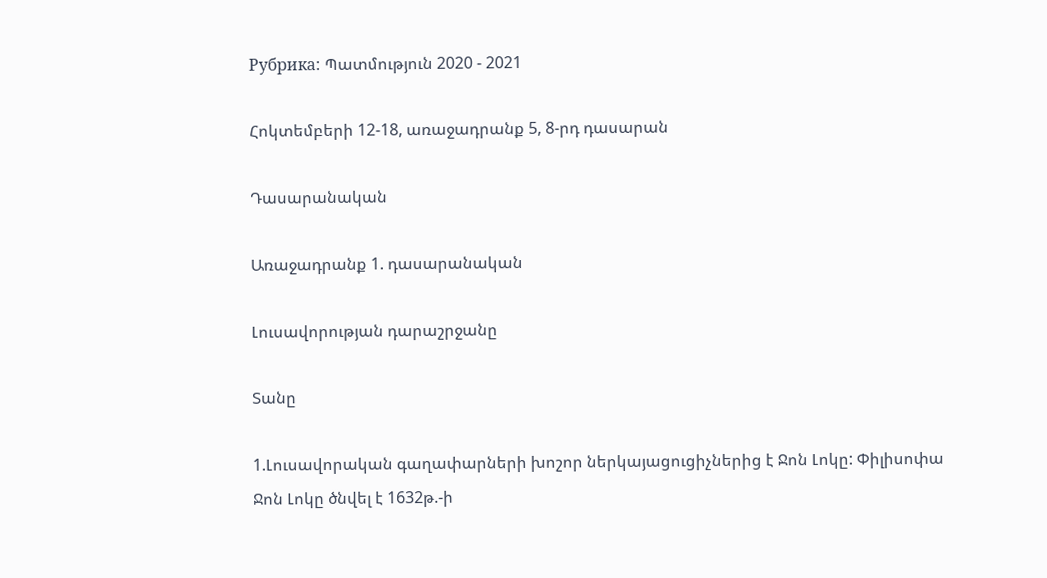Рубрика: Պատմություն 2020 - 2021

Հոկտեմբերի 12-18, առաջադրանք 5, 8-րդ դասարան

Դասարանական

Առաջադրանք 1. դասարանական

Լուսավորության դարաշրջանը

Տանը

1.Լուսավորական գաղափարների խոշոր ներկայացուցիչներից է Ջոն Լոկը: Փիլիսոփա Ջոն Լոկը ծնվել է 1632թ.-ի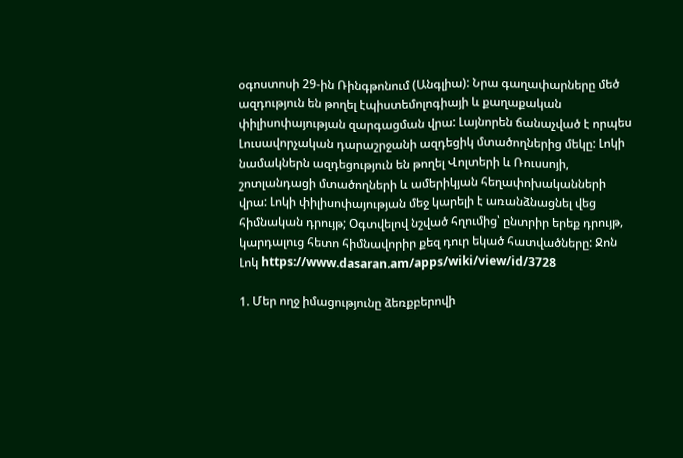օգոստոսի 29-ին Ռինգթոնում (Անգլիա): Նրա գաղափարները մեծ ազդություն են թողել էպիստեմոլոգիայի և քաղաքական փիլիսոփայության զարգացման վրա: Լայնորեն ճանաչված է որպես Լուսավորչական դարաշրջանի ազդեցիկ մտածողներից մեկը: Լոկի նամակներն ազդեցություն են թողել Վոլտերի և Ռուսսոյի, շոտլանդացի մտածողների և ամերիկյան հեղափոխականների վրա: Լոկի փիլիսոփայության մեջ կարելի է առանձնացնել վեց հիմնական դրույթ; Օգտվելով նշված հղումից՝ ընտրիր երեք դրույթ, կարդալուց հետո հիմնավորիր քեզ դուր եկած հատվածները: Ջոն Լոկ https://www.dasaran.am/apps/wiki/view/id/3728

1. Մեր ողջ իմացությունը ձեռքբերովի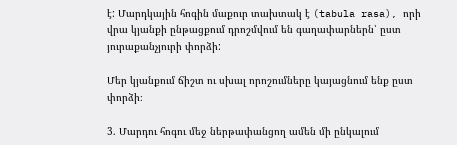է: Մարդկային հոգին մաքուր տախտակ է (tabula rasa), որի վրա կյանքի ընթացքում դրոշմվում են գաղափարներն՝ ըստ յուրաքանչյուրի փորձի:

Մեր կյանքում ճիշտ ու սխալ որոշումները կայացնում ենք ըստ փորձի։

3. Մարդու հոգու մեջ ներթափանցող ամեն մի ընկալում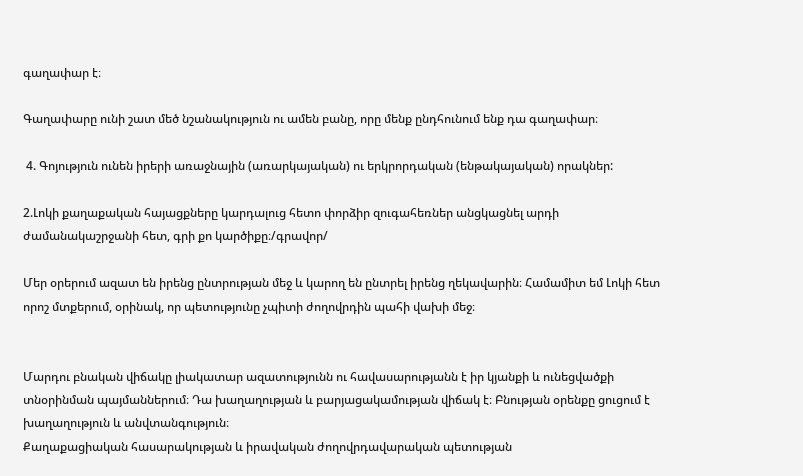գաղափար է։

Գաղափարը ունի շատ մեծ նշանակություն ու ամեն բանը, որը մենք ընդհունում ենք դա գաղափար։

 4. Գոյություն ունեն իրերի առաջնային (առարկայական) ու երկրորդական (ենթակայական) որակներ:

2.Լոկի քաղաքական հայացքները կարդալուց հետո փորձիր զուգահեռներ անցկացնել արդի ժամանակաշրջանի հետ, գրի քո կարծիքը։/գրավոր/

Մեր օրերում ազատ են իրենց ընտրության մեջ և կարող են ընտրել իրենց ղեկավարին։ Համամիտ եմ Լոկի հետ որոշ մտքերում, օրինակ, որ պետությունը չպիտի ժողովրդին պահի վախի մեջ։


Մարդու բնական վիճակը լիակատար ազատությունն ու հավասարությանն է իր կյանքի և ունեցվածքի տնօրինման պայմաններում։ Դա խաղաղության և բարյացակամության վիճակ է։ Բնության օրենքը ցուցում է խաղաղություն և անվտանգություն։
Քաղաքացիական հասարակության և իրավական ժողովրդավարական պետության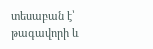տեսաբան է՝ թագավորի և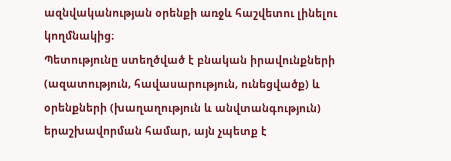ազնվականության օրենքի առջև հաշվետու լինելու կողմնակից։
Պետությունը ստեղծված է բնական իրավունքների (ազատություն, հավասարություն, ունեցվածք) և օրենքների (խաղաղություն և անվտանգություն) երաշխավորման համար, այն չպետք է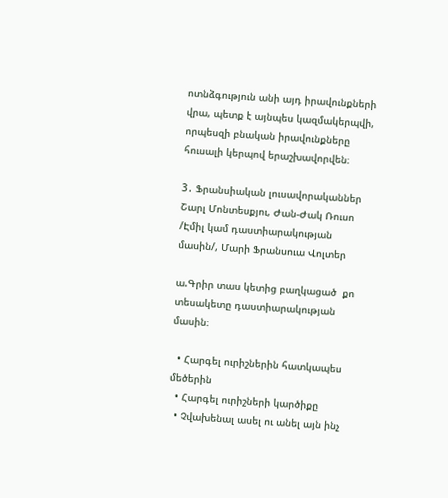ոտնձգություն անի այդ իրավունքների վրա, պետք է այնպես կազմակերպվի, որպեսզի բնական իրավունքները հուսալի կերպով երաշխավորվեն։

3․ Ֆրանսիական լուսավորականներ Շարլ Մոնտեսքյու, Ժան-Ժակ Ռուսո /Էմիլ կամ դաստիարակության մասին/, Մարի Ֆրանսուա Վոլտեր

ա.Գրիր տաս կետից բաղկացած  քո տեսակետը դաստիարակության մասին։

  • Հարգել ուրիշներին հատկապես մեծերին
  • Հարգել ուրիշների կարծիքը
  • Չվախենալ ասել ու անել այն ինչ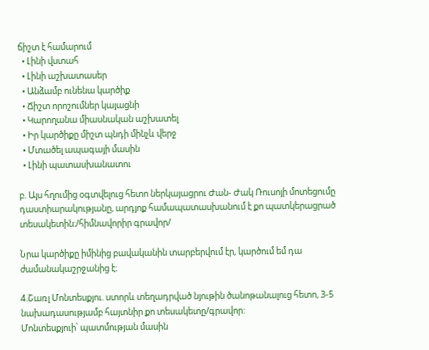ճիշտ է համարում
  • Լինի վստահ
  • Լինի աշխատասեր
  • Անձամբ ունենա կարծիք
  • Ճիշտ որոշումներ կայացնի
  • Կարողանա միասնական աշխատել
  • Իր կարծիքը միշտ պնդի մինչև վերջ
  • Մտածել ապագայի մասին
  • Լինի պատասխանատու

բ. Այս հղումից օգտվելուց հետո ներկայացրու Ժան- Ժակ Ռուսոյի մոտեցումը դաստիարակությանը, արդյոք համապատասխանում է քո պատկերացրած տեսակետին։/հիմնավորիր գրավոր/

Նրա կարծիքը իմինից բավականին տարբերվում էր, կարծում եմ դա ժամանակաշրջանից է։

4.Շառլ Մոնտեսքյու. ստորև տեղադրված նյութին ծանոթանալուց հետո, 3-5 նախադասությամբ հայտնիր քո տեսակետը/գրավոր:
Մոնտեսքյուի՝ պատմության մասին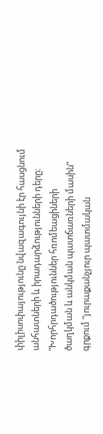փիլիսոփայությունը նվազագույնի էր հասցնում անհատների և իրադարձությունների դերը։ “Խորհրդածություններ հռոմեացիների ծաղկման և անկման պատճառների մասին” գրքում “յուրաքանչյուր պատմական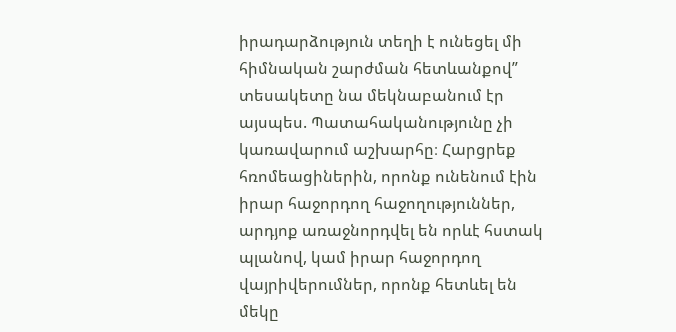իրադարձություն տեղի է ունեցել մի հիմնական շարժման հետևանքով” տեսակետը նա մեկնաբանում էր այսպես. Պատահականությունը չի կառավարում աշխարհը։ Հարցրեք հռոմեացիներին, որոնք ունենում էին իրար հաջորդող հաջողություններ, արդյոք առաջնորդվել են որևէ հստակ պլանով, կամ իրար հաջորդող վայրիվերումներ, որոնք հետևել են մեկը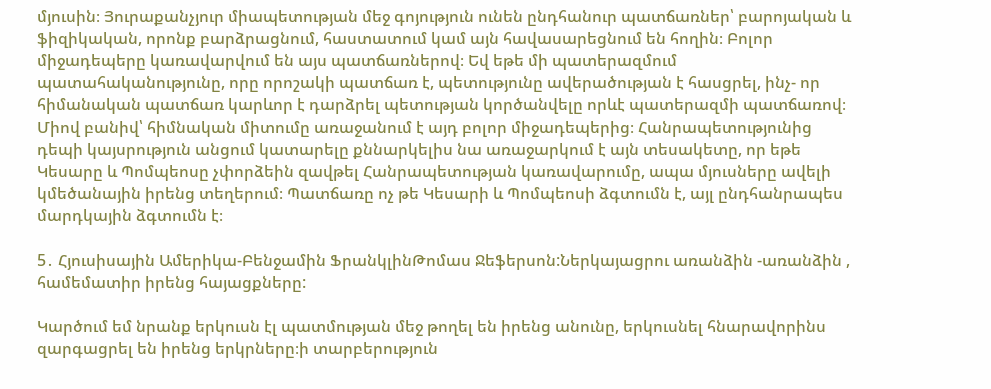մյուսին։ Յուրաքանչյուր միապետության մեջ գոյություն ունեն ընդհանուր պատճառներ՝ բարոյական և ֆիզիկական, որոնք բարձրացնում, հաստատում կամ այն հավասարեցնում են հողին։ Բոլոր միջադեպերը կառավարվում են այս պատճառներով։ Եվ եթե մի պատերազմում պատահականությունը, որը որոշակի պատճառ է, պետությունը ավերածության է հասցրել, ինչ- որ հիմանական պատճառ կարևոր է դարձրել պետության կործանվելը որևէ պատերազմի պատճառով։ Միով բանիվ՝ հիմնական միտումը առաջանում է այդ բոլոր միջադեպերից։ Հանրապետությունից դեպի կայսրություն անցում կատարելը քննարկելիս նա առաջարկում է այն տեսակետը, որ եթե Կեսարը և Պոմպեոսը չփորձեին զավթել Հանրապետության կառավարումը, ապա մյուսները ավելի կմեծանային իրենց տեղերում։ Պատճառը ոչ թե Կեսարի և Պոմպեոսի ձգտումն է, այլ ընդհանրապես մարդկային ձգտումն է։

5․ Հյուսիսային Ամերիկա-Բենջամին ՖրանկլինԹոմաս Ջեֆերսոն:Ներկայացրու առանձին -առանձին , համեմատիր իրենց հայացքները:

Կարծում եմ նրանք երկուսն էլ պատմության մեջ թողել են իրենց անունը, երկուսնել հնարավորինս զարգացրել են իրենց երկրները։ի տարբերություն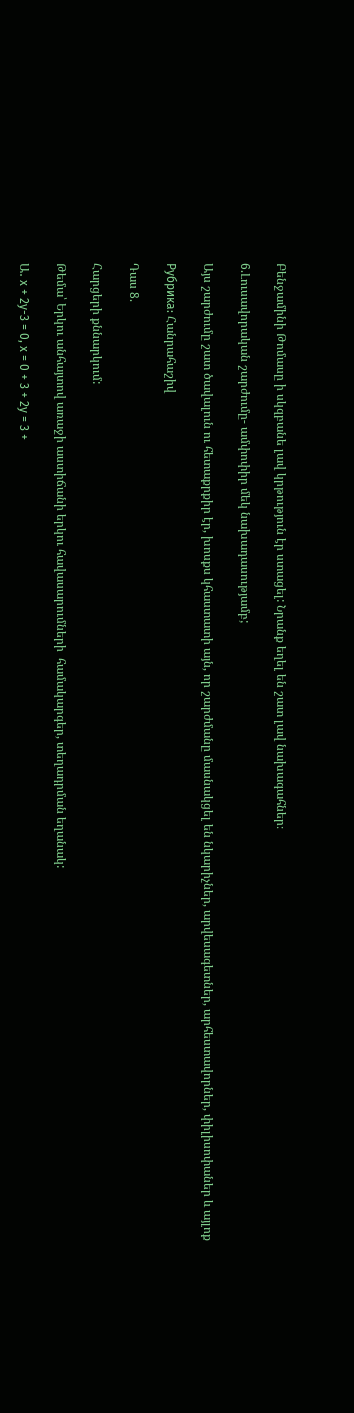Բենջամինի Թոմասը ի սկզբանե լավ կրթություն էր ստացել: Նրանք եղել են շատ լավ նախագահներ։

6.Լուսավորական շարժումը- ամփոփիր մեկ նախադասությամբ;

Այս շարժումը շատ ծավալուն ու հետաքրքիր էր, խոսքս կհաստատի այն, որ շարժմանը մասնակցել են նկարիչներ, արվեսագետներ, արհեստավորներ, փիլիսոփաներ և այլոք

Рубрика: Հանրահաշիվ

Դաս 8.

Հարցերի քննարկում:

Թեմա՝ Երկու անհայտով առաջի աստիճանի երկու հավասարումների  համակարգեր, տեղադրման եղանակ:

Ա․ x + 2y-3 = 0, x = 0 + 3 + 2y = 3 +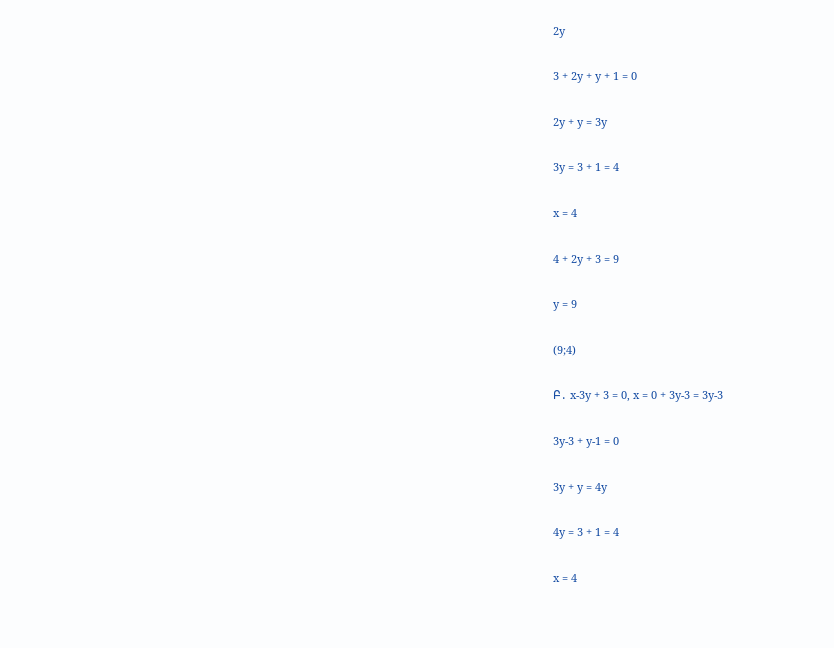2y

3 + 2y + y + 1 = 0

2y + y = 3y

3y = 3 + 1 = 4

x = 4

4 + 2y + 3 = 9

y = 9

(9;4)

Բ․ x-3y + 3 = 0, x = 0 + 3y-3 = 3y-3

3y-3 + y-1 = 0

3y + y = 4y

4y = 3 + 1 = 4

x = 4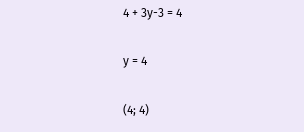4 + 3y-3 = 4

y = 4

(4; 4)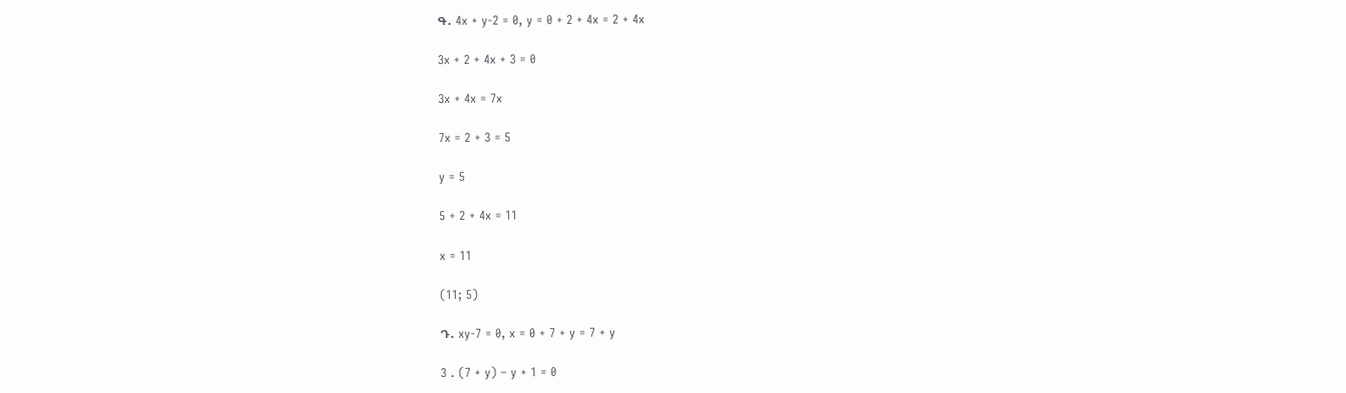Գ․ 4x + y-2 = 0, y = 0 + 2 + 4x = 2 + 4x

3x + 2 + 4x + 3 = 0

3x + 4x = 7x

7x = 2 + 3 = 5

y = 5

5 + 2 + 4x = 11

x = 11

(11; 5)

Դ․ xy-7 = 0, x = 0 + 7 + y = 7 + y

3 . (7 + y) – y + 1 = 0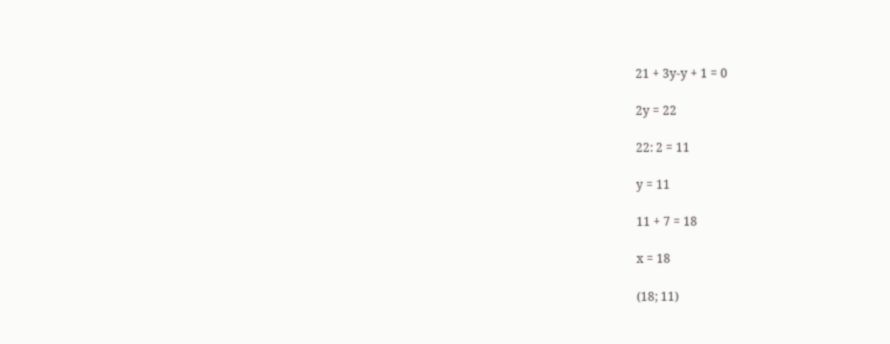21 + 3y-y + 1 = 0

2y = 22

22: 2 = 11

y = 11

11 + 7 = 18

x = 18

(18; 11)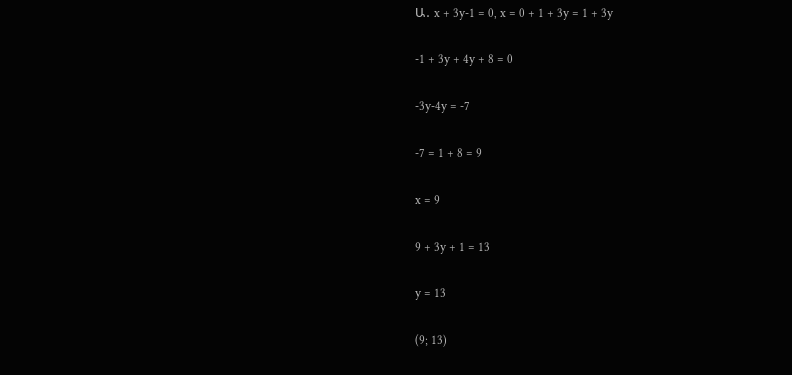Ա․ x + 3y-1 = 0, x = 0 + 1 + 3y = 1 + 3y

-1 + 3y + 4y + 8 = 0

-3y-4y = -7

-7 = 1 + 8 = 9

x = 9

9 + 3y + 1 = 13

y = 13

(9; 13)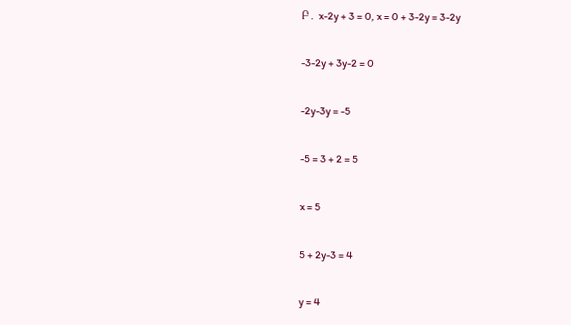Բ․ x-2y + 3 = 0, x = 0 + 3-2y = 3-2y

-3-2y + 3y-2 = 0

-2y-3y = -5

-5 = 3 + 2 = 5

x = 5

5 + 2y-3 = 4

y = 4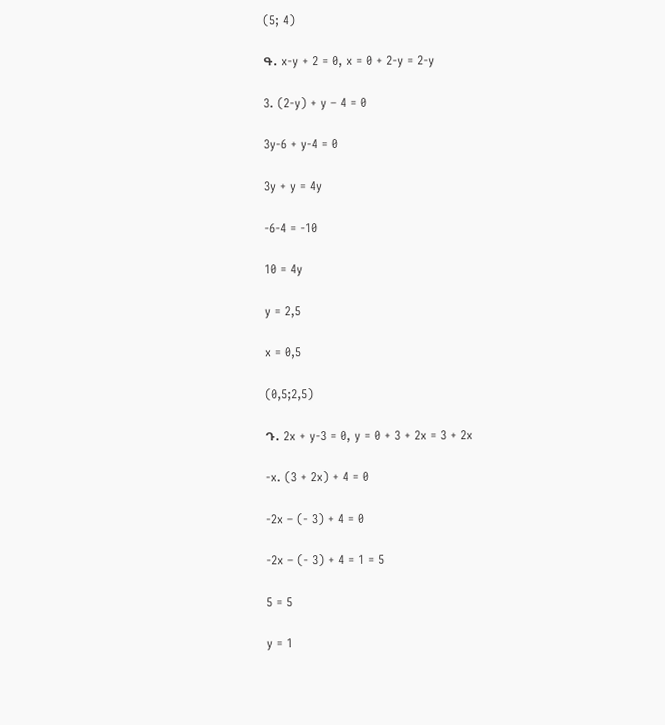(5; 4)

Գ․ x-y + 2 = 0, x = 0 + 2-y = 2-y

3. (2-y) + y – 4 = 0

3y-6 + y-4 = 0

3y + y = 4y

-6-4 = -10

10 = 4y

y = 2,5

x = 0,5

(0,5;2,5)

Դ․ 2x + y-3 = 0, y = 0 + 3 + 2x = 3 + 2x

-x. (3 + 2x) + 4 = 0

-2x – (- 3) + 4 = 0

-2x – (- 3) + 4 = 1 = 5

5 = 5

y = 1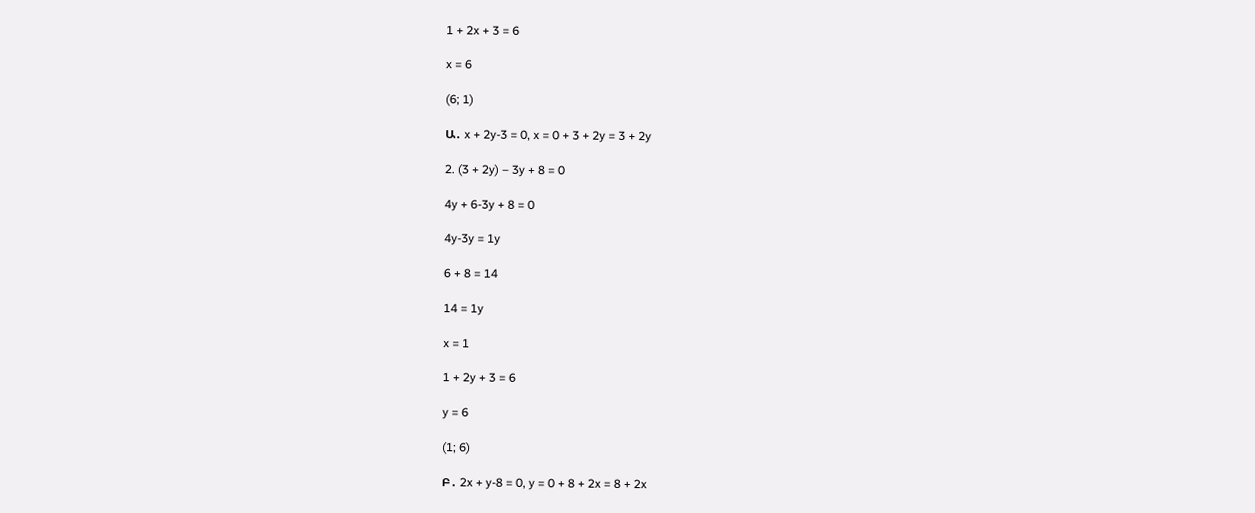1 + 2x + 3 = 6

x = 6

(6; 1)

Ա․ x + 2y-3 = 0, x = 0 + 3 + 2y = 3 + 2y

2. (3 + 2y) – 3y + 8 = 0

4y + 6-3y + 8 = 0

4y-3y = 1y

6 + 8 = 14

14 = 1y

x = 1

1 + 2y + 3 = 6

y = 6

(1; 6)

Բ․ 2x + y-8 = 0, y = 0 + 8 + 2x = 8 + 2x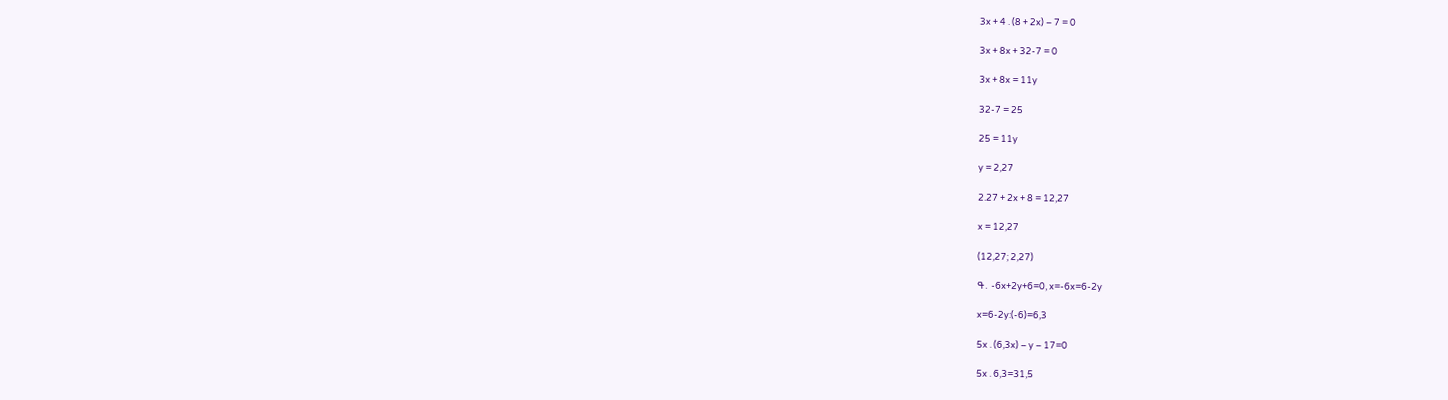3x + 4 . (8 + 2x) – 7 = 0

3x + 8x + 32-7 = 0

3x + 8x = 11y

32-7 = 25

25 = 11y

y = 2,27

2.27 + 2x + 8 = 12,27

x = 12,27

(12,27; 2,27)

Գ․ -6x+2y+6=0, x=-6x=6-2y

x=6-2y:(-6)=6,3

5x . (6,3x) – y – 17=0

5x . 6,3=31,5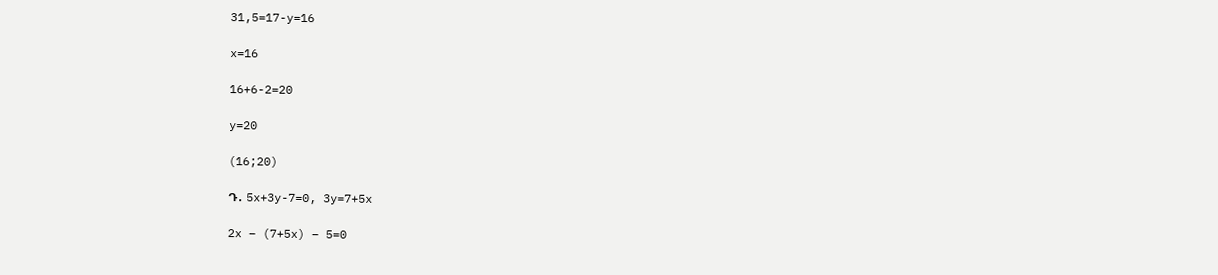31,5=17-y=16

x=16

16+6-2=20

y=20

(16;20)

Դ․ 5x+3y-7=0, 3y=7+5x

2x – (7+5x) – 5=0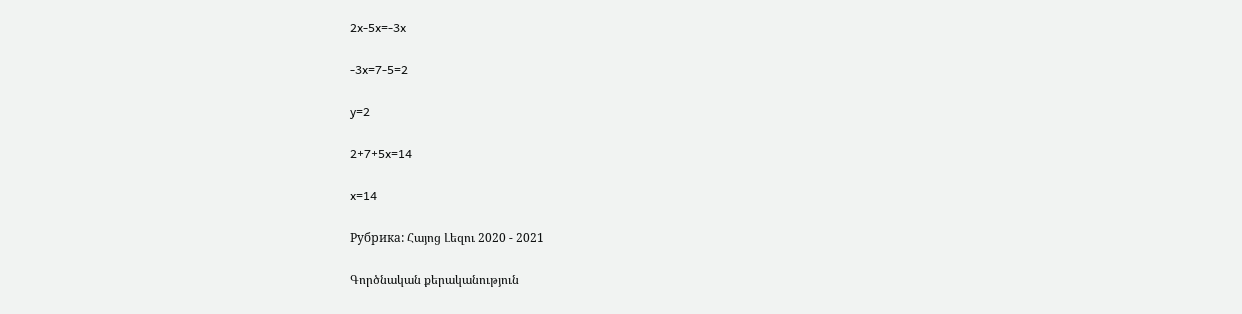2x-5x=-3x

-3x=7-5=2

y=2

2+7+5x=14

x=14

Рубрика: Հայոց Լեզու 2020 - 2021

Գործնական քերականություն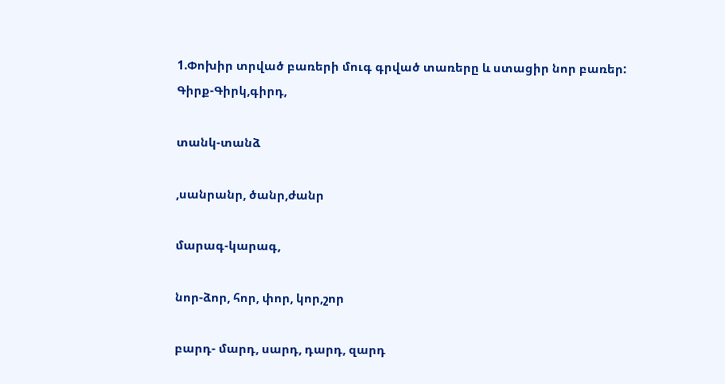1.Փոխիր տրված բառերի մուգ գրված տառերը և ստացիր նոր բառեր:
Գիրք-Գիրկ,գիրդ,

տանկ-տանձ

,սանրանր, ծանր,ժանր

մարագ-կարագ,

նոր-ձոր, հոր, փոր, կոր,շոր

բարդ- մարդ, սարդ, դարդ, զարդ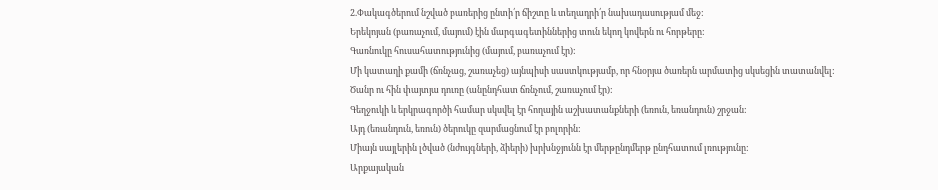2.Փակագծերում նշված բառերից ընտի՛ր ճիշտը և տեղադրի՛ր նախադասությամ մեջ:
Երեկոյան (բառաչում, մայում) էին մարգագետիններից տուն եկող կովերն ու հորթերը:
Գառնուկը հուսահատությունից (մայում, բառաչում էր):
Մի կատաղի քամի (ճռնչաց, շառաչեց) այնպիսի սաստկությամբ, որ հնօրյա ծառերն արմատից սկսեցին տատանվել:
Ծանր ու հին փայտյա դուռը (անընդհատ ճռնչում, շառաչում էր):
Գեղջուկի և երկրագործի համար սկսվել էր հողային աշխատանքների (եռուն, եռանդուն) շրջան:
Այդ (եռանդուն, եռուն) ծերուկը զարմացնում էր բոլորին:
Միայն սայլերին լծված (նժույգների, ձիերի) խրխնջյունն էր մերթընդմերթ ընդհատում լռությունը:
Արքայական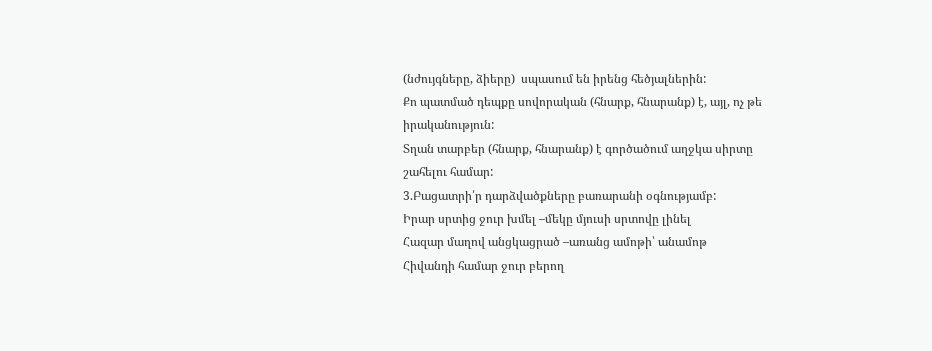(նժույգները, ձիերը)  սպասում են իրենց հեծյալներին:
Քո պատմած դեպքը սովորական (հնարք, հնարանք) է, այլ, ոչ թե իրականություն:
Տղան տարբեր (հնարք, հնարանք) է գործածում աղջկա սիրտը շահելու համար:
3.Բացատրի՛ր դարձվածքները բառարանի օգնությամբ:
Իրար սրտից ջուր խմել –մեկը մյուսի սրտովը լինել
Հազար մաղով անցկացրած –առանց ամոթի՝ անամոթ
Հիվանդի համար ջուր բերող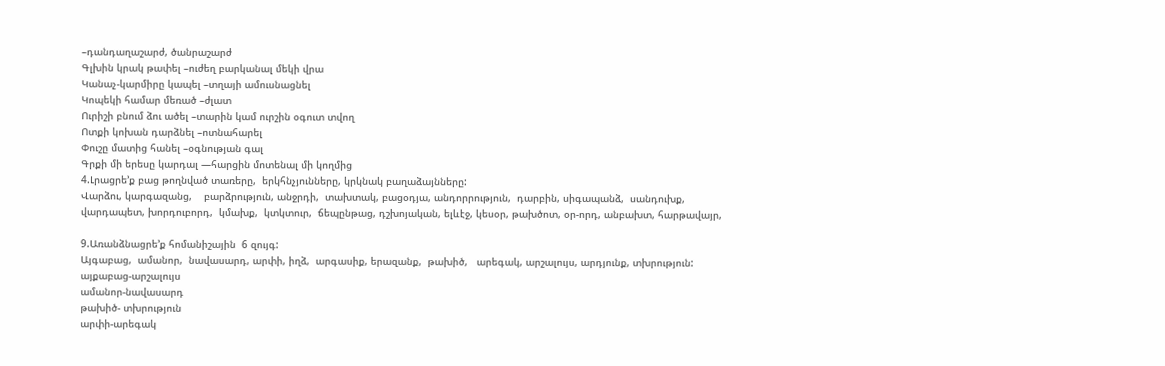–դանդաղաշարժ, ծանրաշարժ
Գլխին կրակ թափել –ուժեղ բարկանալ մեկի վրա
Կանաչ-կարմիրը կապել –տղայի ամուսնացնել
Կոպեկի համար մեռած –ժլատ
Ուրիշի բնում ձու ածել –տարին կամ ուրշին օգուտ տվող
Ոտքի կոխան դարձնել –ոտնահարել
Փուշը մատից հանել –օգնության գալ
Գրքի մի երեսը կարդալ —հարցին մոտենալ մի կողմից
4.Լրացրե’ք բաց թողնված տառերը,  երկհնչյունները, կրկնակ բաղաձայնները:
Վարձու, կարգազանց,    բարձրություն, անջրդի,  տախտակ, բացօդյա, անդորրություն,  դարբին, սիգապանձ,  սանդուխք, վարդապետ, խորդուբորդ,  կմախք,  կտկտուր,  ճեպընթաց, դշխոյական, ելևէջ, կեսօր, թախծոտ, օր-որդ, անբախտ, հարթավայր,

9.Առանձնացրե’ք հոմանիշային  6 զույգ:
Այգաբաց,  ամանոր,  նավասարդ, արփի, իղձ,  արգասիք, երազանք,  թախիծ,   արեգակ, արշալույս, արդյունք, տխրություն:
այքաբաց-արշալույս
ամանոր-նավասարդ
թախիծ- տխրություն
արփի-արեգակ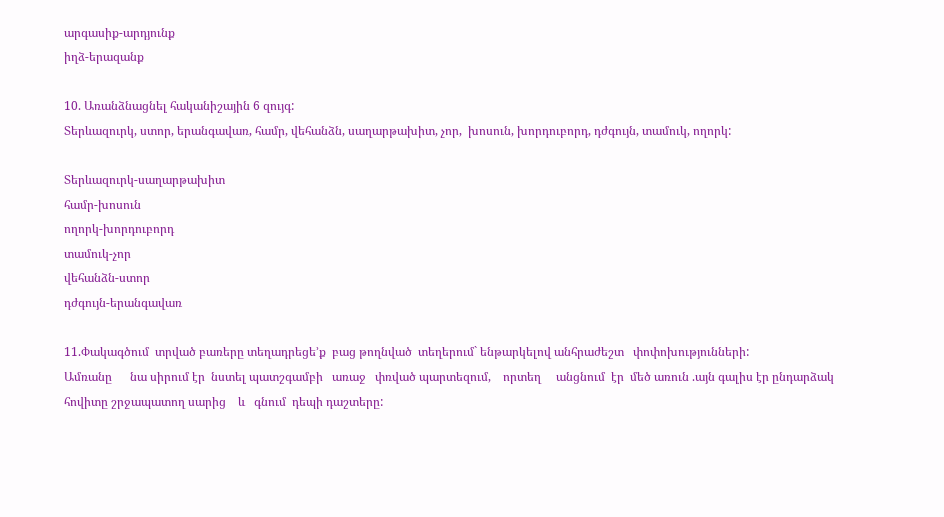արգասիք-արդյունք
իղձ-երազանք

10. Առանձնացնել հականիշային 6 զույգ:
Տերևազուրկ, ստոր, երանգավառ, համր, վեհանձն, սաղարթախիտ, չոր,  խոսուն, խորդուբորդ, դժգույն, տամուկ, ողորկ:

Տերևազուրկ-սաղարթախիտ
համր-խոսուն
ողորկ-խորդուբորդ
տամուկ-չոր
վեհանձն-ստոր
դժգույն-երանգավառ

11.Փակագծում  տրված բառերը տեղադրեցե’ք  բաց թողնված  տեղերում` ենթարկելով անհրաժեշտ   փոփոխությունների:
Ամռանը      նա սիրում էր  նստել պատշգամբի   առաջ   փռված պարտեզում,    որտեղ     անցնում  էր  մեծ առուն .այն գալիս էր ընդարձակ հովիտը շրջապատող սարից    և   գնում  դեպի դաշտերը: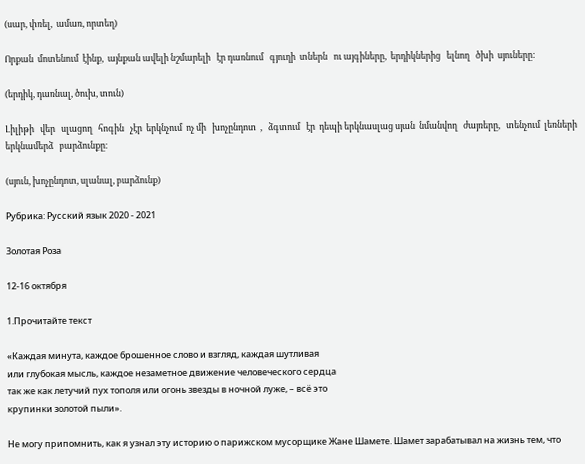(սար, փռել,  ամառ, որտեղ)

Որքան  մոտենում  էինք,  այնքան ավելի նշմարելի   էր դառնում   գյուղի  տներն   ու այգիները,  երդիկներից   ելնող   ծխի  սյուները:

(երդիկ, դառնալ, ծուխ, տուն)

Լիլիթի   վեր   սլացող   հոգին   չէր  երկնչում  ոչ մի   խոչընդոտ  ,   ձգտում   էր  դեպի երկնասլաց սյան  նմանվող   ժայռերը,   տենչում  լեռների  երկնամերձ   բարձունքը։

(սյուն, խոչընդոտ, սլանալ, բարձունք)

Рубрика: Русский язык 2020 - 2021

Золотая Роза

12-16 октября

1.Прочитайте текст

«Каждая минута, каждое брошенное слово и взгляд, каждая шутливая
или глубокая мысль, каждое незаметное движение человеческого сердца
так же как летучий пух тополя или огонь звезды в ночной луже, – всё это
крупинки золотой пыли».

Не могу припомнить, как я узнал эту историю о парижском мусорщике Жане Шамете. Шамет зарабатывал на жизнь тем, что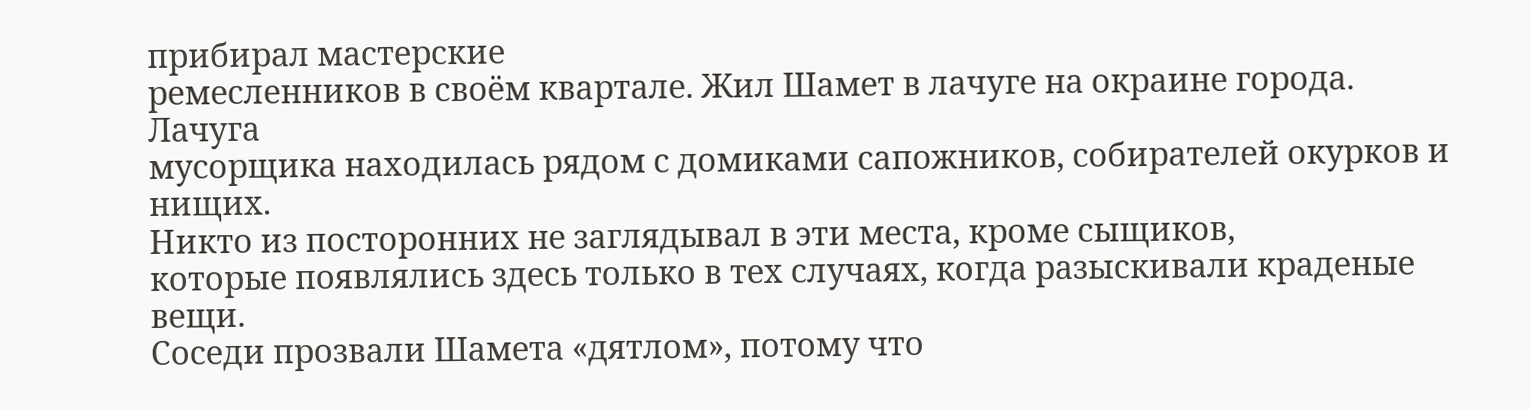прибирал мастерские
ремесленников в своём квартале. Жил Шамет в лачуге на окраине города. Лачуга
мусорщика находилась рядом с домиками сапожников, собирателей окурков и нищих.
Никто из посторонних не заглядывал в эти места, кроме сыщиков,
которые появлялись здесь только в тех случаях, когда разыскивали краденые вещи.
Соседи прозвали Шамета «дятлом», потому что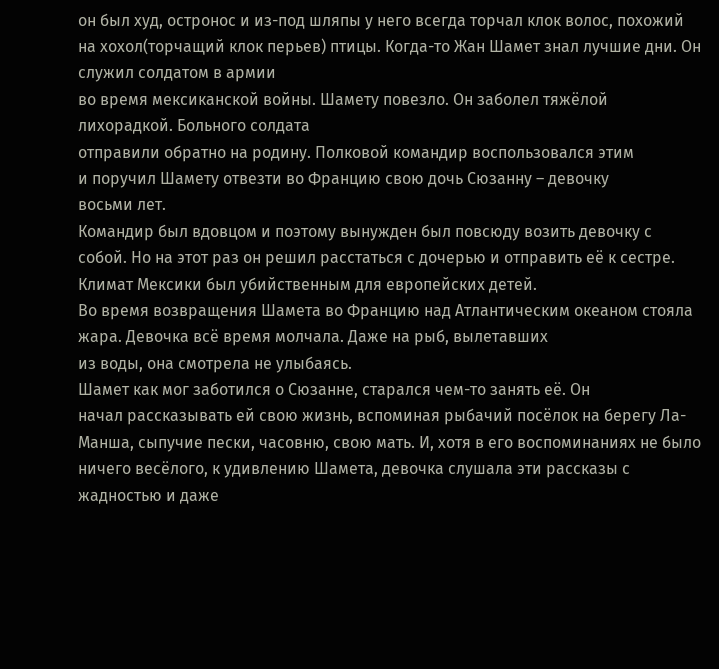он был худ, остронос и из-под шляпы у него всегда торчал клок волос, похожий на хохол(торчащий клок перьев) птицы. Когда-то Жан Шамет знал лучшие дни. Он служил солдатом в армии
во время мексиканской войны. Шамету повезло. Он заболел тяжёлой лихорадкой. Больного солдата
отправили обратно на родину. Полковой командир воспользовался этим
и поручил Шамету отвезти во Францию свою дочь Сюзанну – девочку
восьми лет.
Командир был вдовцом и поэтому вынужден был повсюду возить девочку с собой. Но на этот раз он решил расстаться с дочерью и отправить её к сестре. Климат Мексики был убийственным для европейских детей.
Во время возвращения Шамета во Францию над Атлантическим океаном стояла жара. Девочка всё время молчала. Даже на рыб, вылетавших
из воды, она смотрела не улыбаясь.
Шамет как мог заботился о Сюзанне, старался чем-то занять её. Он
начал рассказывать ей свою жизнь, вспоминая рыбачий посёлок на берегу Ла-Манша, сыпучие пески, часовню, свою мать. И, хотя в его воспоминаниях не было ничего весёлого, к удивлению Шамета, девочка слушала эти рассказы с жадностью и даже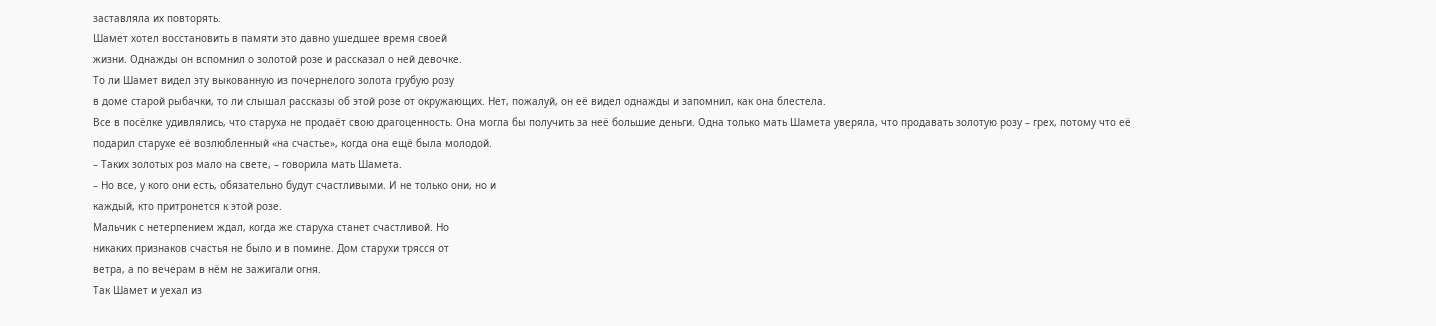заставляла их повторять.
Шамет хотел восстановить в памяти это давно ушедшее время своей
жизни. Однажды он вспомнил о золотой розе и рассказал о ней девочке.
То ли Шамет видел эту выкованную из почернелого золота грубую розу
в доме старой рыбачки, то ли слышал рассказы об этой розе от окружающих. Нет, пожалуй, он её видел однажды и запомнил, как она блестела.
Все в посёлке удивлялись, что старуха не продаёт свою драгоценность. Она могла бы получить за неё большие деньги. Одна только мать Шамета уверяла, что продавать золотую розу – грех, потому что её подарил старухе её возлюбленный «на счастье», когда она ещё была молодой.
– Таких золотых роз мало на свете, – говорила мать Шамета.
– Но все, у кого они есть, обязательно будут счастливыми. И не только они, но и
каждый, кто притронется к этой розе.
Мальчик с нетерпением ждал, когда же старуха станет счастливой. Но
никаких признаков счастья не было и в помине. Дом старухи трясся от
ветра, а по вечерам в нём не зажигали огня.
Так Шамет и уехал из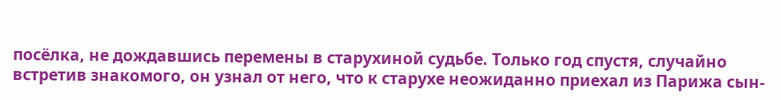посёлка, не дождавшись перемены в старухиной судьбе. Только год спустя, случайно встретив знакомого, он узнал от него, что к старухе неожиданно приехал из Парижа сын-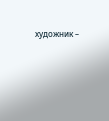художник –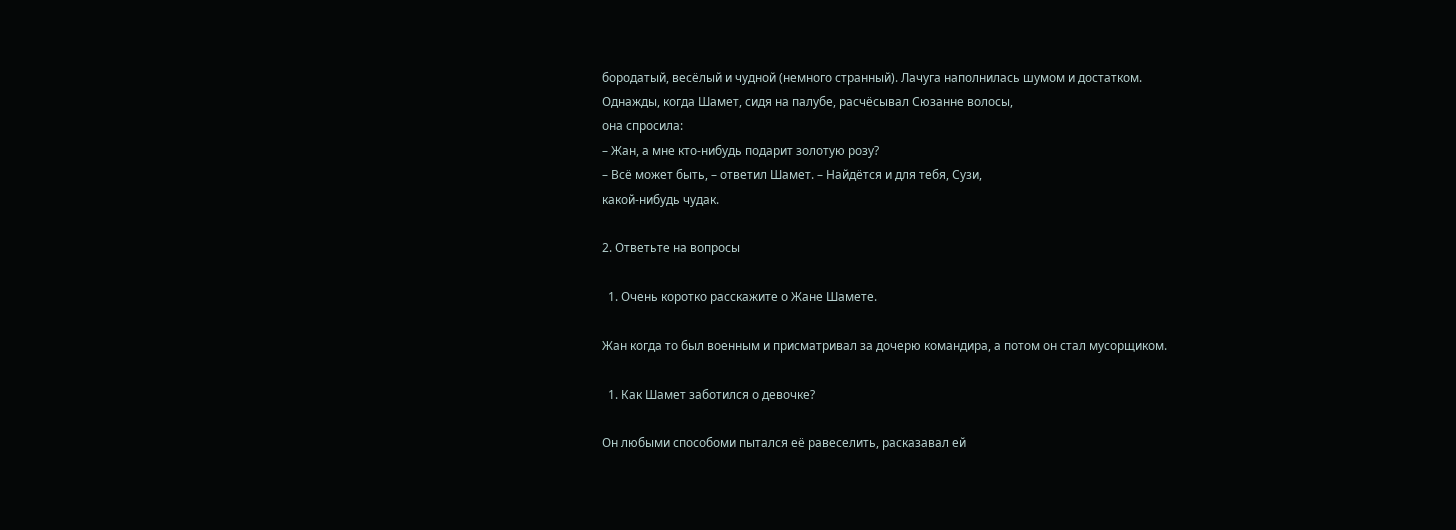бородатый, весёлый и чудной (немного странный). Лачуга наполнилась шумом и достатком.
Однажды, когда Шамет, сидя на палубе, расчёсывал Сюзанне волосы,
она спросила:
– Жан, а мне кто-нибудь подарит золотую розу?
– Всё может быть, – ответил Шамет. – Найдётся и для тебя, Сузи,
какой-нибудь чудак.

2. Ответьте на вопросы

  1. Очень коротко расскажите о Жане Шамете.

Жан когда то был военным и присматривал за дочерю командира, а потом он стал мусорщиком.

  1. Как Шамет заботился о девочке?

Он любыми способоми пытался её равеселить, расказавал ей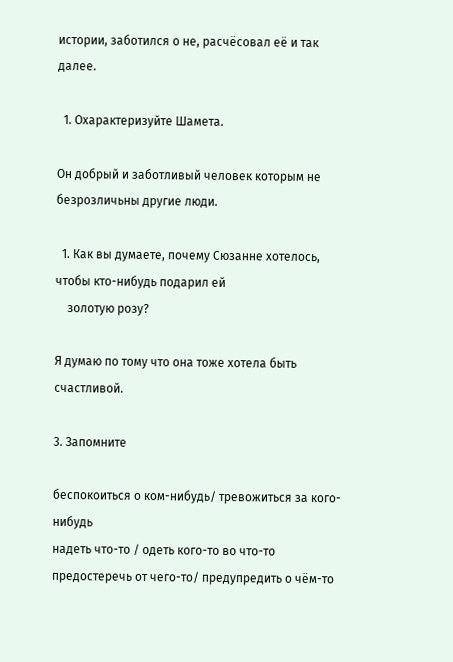истории, заботился о не, расчёсовал её и так далее.

  1. Охарактеризуйте Шамета.

Он добрый и заботливый человек которым не безрозличьны другие люди.

  1. Как вы думаете, почему Сюзанне хотелось, чтобы кто-нибудь подарил ей
    золотую розу?

Я думаю по тому что она тоже хотела быть счастливой.

3. Запомните

беспокоиться о ком-нибудь/ тревожиться за кого-нибудь
надеть что-то / одеть кого-то во что-то
предостеречь от чего-то/ предупредить о чём-то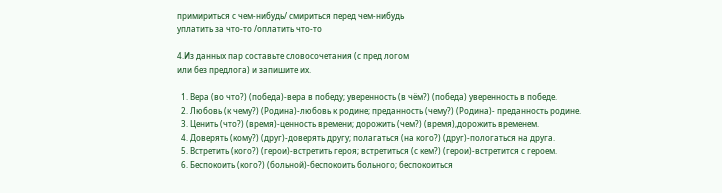примириться с чем-нибудь/ смириться перед чем-нибудь
уплатить за что-то /оплатить что-то

4.Из данных пар составьте словосочетания (с пред логом
или без предлога) и запишите их.

  1. Вера (во что?) (победа)-вера в победу; уверенность (в чём?) (победа) уверенность в победе.
  2. Любовь (к чему?) (Родина)-любовь к родине; преданность (чему?) (Родина)- преданность родине.
  3. Ценить (что?) (время)-ценность времени; дорожить (чем?) (время),дорожить временем.
  4. Доверять (кому?) (друг)-доверять другу; полагаться (на кого?) (друг)-пологаться на друга.
  5. Встретить (кого?) (герои)-встретить героя; встретиться (с кем?) (герои)-встретится с героем.
  6. Беспокоить (кого?) (больной)-беспокоить больного; беспокоиться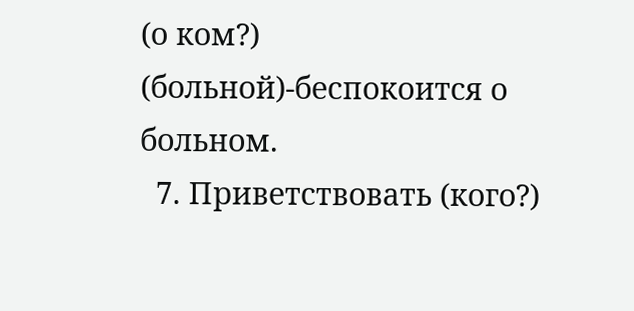(о ком?) (больной)-беспокоится о больном.
  7. Приветствовать (кого?)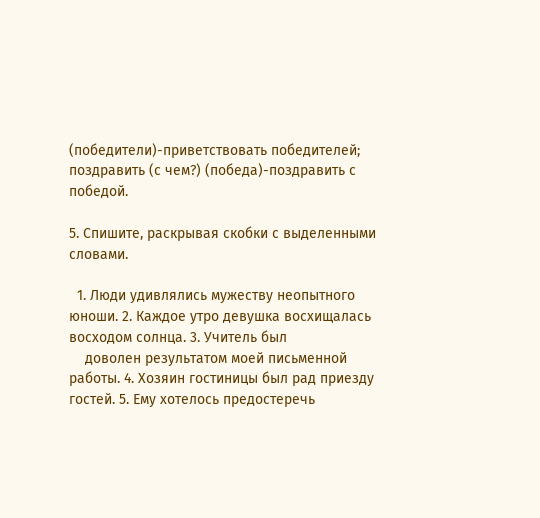(победители)-приветствовать победителей; поздравить (с чем?) (победа)-поздравить с победой.

5. Спишите, раскрывая скобки с выделенными словами.

  1. Люди удивлялись мужеству неопытного юноши. 2. Каждое утро девушка восхищалась восходом солнца. 3. Учитель был
    доволен результатом моей письменной работы. 4. Хозяин гостиницы был рад приезду гостей. 5. Ему хотелось предостеречь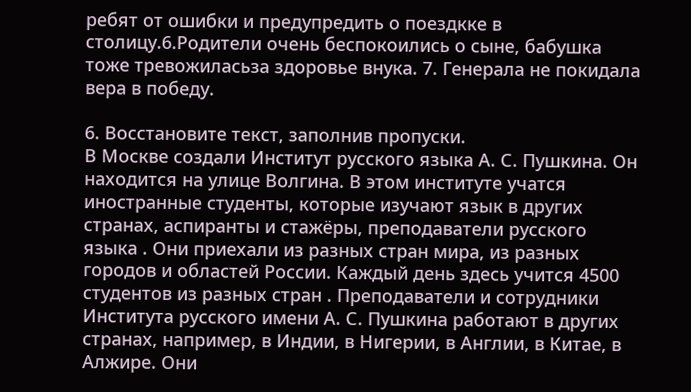ребят от ошибки и предупредить о поездкке в столицу.6.Родители очень беспокоились о сыне, бабушка тоже тревожиласьза здоровье внука. 7. Генерала не покидала вера в победу.

6. Восстановите текст, заполнив пропуски.
В Москве создали Институт русского языка А. С. Пушкина. Он находится на улице Волгина. В этом институте учатся иностранные студенты, которые изучают язык в других странах, аспиранты и стажёры, преподаватели русского языка . Они приехали из разных стран мира, из разных городов и областей России. Каждый день здесь учится 4500 студентов из разных стран . Преподаватели и сотрудники Института русского имени А. С. Пушкина работают в других странах, например, в Индии, в Нигерии, в Англии, в Китае, в Алжире. Они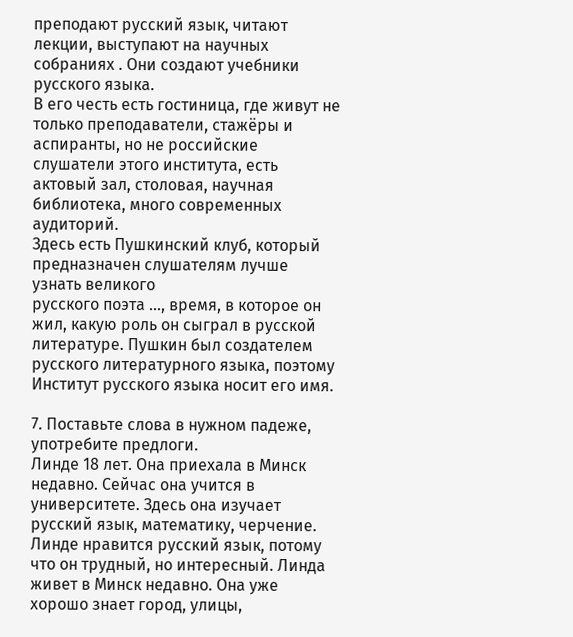преподают русский язык, читают лекции, выступают на научных собраниях . Они создают учебники русского языка.
В его честь есть гостиница, где живут не только преподаватели, стажёры и аспиранты, но не российские слушатели этого института, есть актовый зал, столовая, научная библиотека, много современных аудиторий.
Здесь есть Пушкинский клуб, который предназначен слушателям лучше узнать великого
русского поэта …, время, в которое он жил, какую роль он сыграл в русской литературе. Пушкин был создателем русского литературного языка, поэтому Институт русского языка носит его имя.

7. Поставьте слова в нужном падеже, употребите предлоги.
Линде 18 лет. Она приехала в Минск недавно. Сейчас она учится в университете. Здесь она изучает русский язык, математику, черчение. Линде нравится русский язык, потому что он трудный, но интересный. Линда живет в Минск недавно. Она уже хорошо знает город, улицы,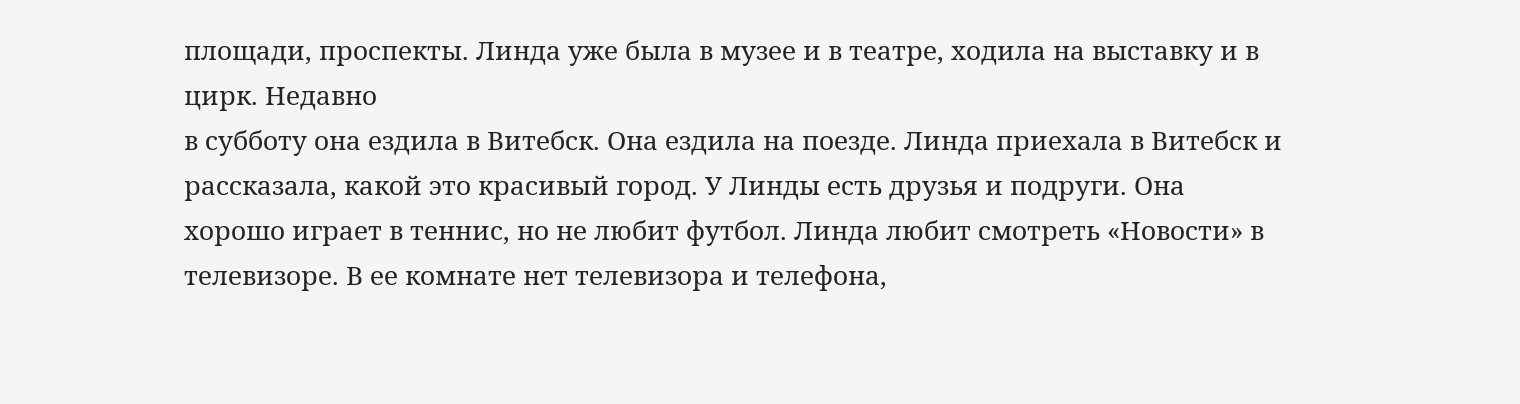площади, проспекты. Линда уже была в музее и в театре, ходила на выставку и в цирк. Недавно
в субботу она ездила в Витебск. Она ездила на поезде. Линда приехала в Витебск и рассказала, какой это красивый город. У Линды есть друзья и подруги. Она хорошо играет в теннис, но не любит футбол. Линда любит смотреть «Новости» в телевизоре. В ее комнате нет телевизора и телефона,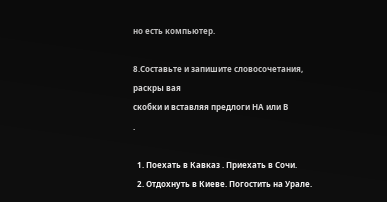но есть компьютер.

8.Составьте и запишите словосочетания, раскры вая
скобки и вставляя предлоги НА или В
.

  1. Поехать в Кавказ . Приехать в Сочи.
  2. Отдохнуть в Киеве. Погостить на Урале.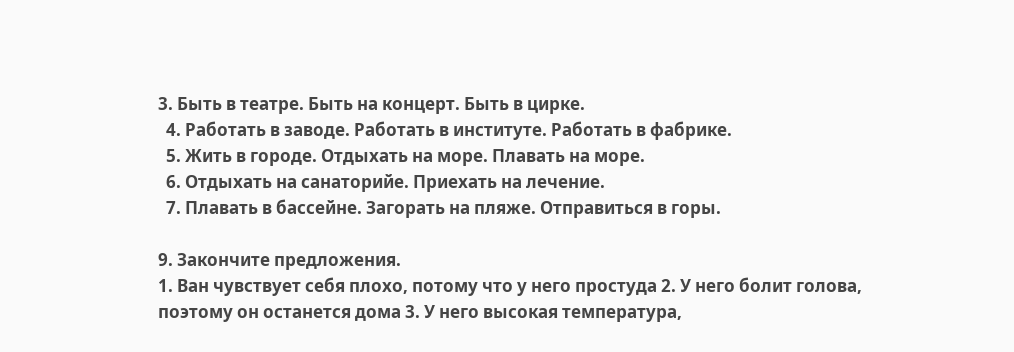3. Быть в театре. Быть на концерт. Быть в цирке.
  4. Работать в заводе. Работать в институте. Работать в фабрике.
  5. Жить в городе. Отдыхать на море. Плавать на море.
  6. Отдыхать на санаторийе. Приехать на лечение.
  7. Плавать в бассейне. Загорать на пляже. Отправиться в горы.

9. Закончите предложения.
1. Ван чувствует себя плохо, потому что у него простуда 2. У него болит голова, поэтому он останется дома 3. У него высокая температура,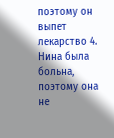поэтому он выпет лекарство 4. Нина была больна, поэтому она не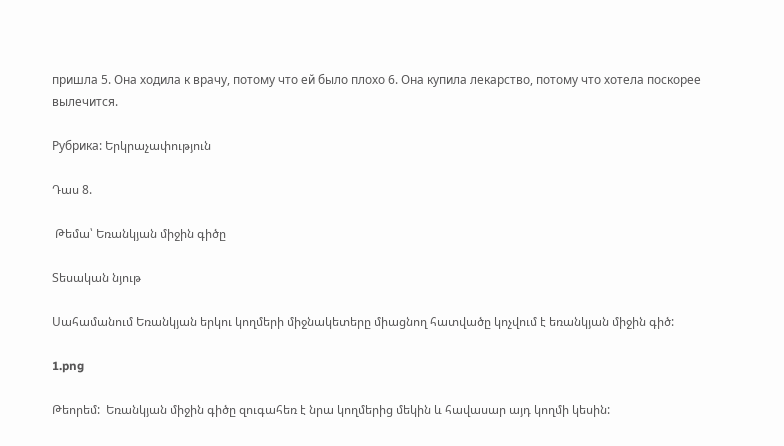пришла 5. Она ходила к врачу, потому что ей было плохо 6. Она купила лекарство, потому что хотела поскорее вылечится.

Рубрика: Երկրաչափություն

Դաս 8.

 Թեմա՝ Եռանկյան միջին գիծը

Տեսական նյութ

Սահամանում Եռանկյան երկու կողմերի միջնակետերը միացնող հատվածը կոչվում է եռանկյան միջին գիծ:

1.png

Թեորեմ:  Եռանկյան միջին գիծը զուգահեռ է նրա կողմերից մեկին և հավասար այդ կողմի կեսին: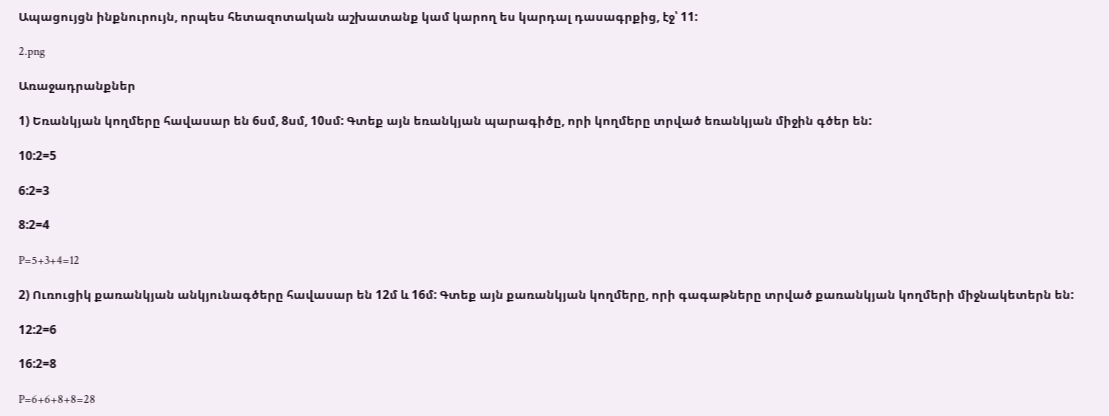Ապացույցն ինքնուրույն, որպես հետազոտական աշխատանք կամ կարող ես կարդալ դասագրքից, էջ՝ 11:

2.png

Առաջադրանքներ

1) Եռանկյան կողմերը հավասար են 6սմ, 8սմ, 10սմ: Գտեք այն եռանկյան պարագիծը, որի կողմերը տրված եռանկյան միջին գծեր են:

10:2=5

6:2=3

8:2=4

P=5+3+4=12

2) Ուռուցիկ քառանկյան անկյունագծերը հավասար են 12մ և 16մ: Գտեք այն քառանկյան կողմերը, որի գագաթները տրված քառանկյան կողմերի միջնակետերն են:

12:2=6

16:2=8

P=6+6+8+8=28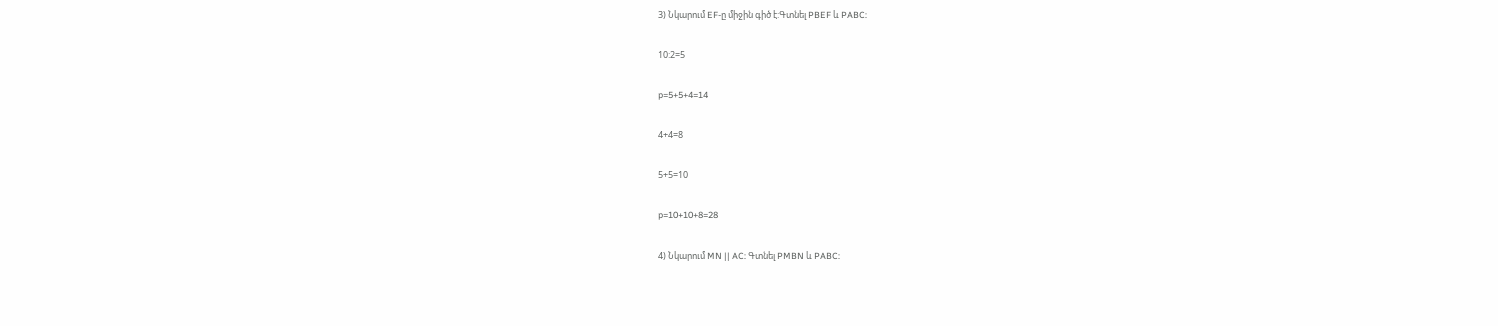3) Նկարում EF-ը միջին գիծ է:Գտնել PBEF և PABC:

10:2=5

p=5+5+4=14

4+4=8

5+5=10

p=10+10+8=28

4) Նկարում MN || AC: Գտնել PMBN և PABC: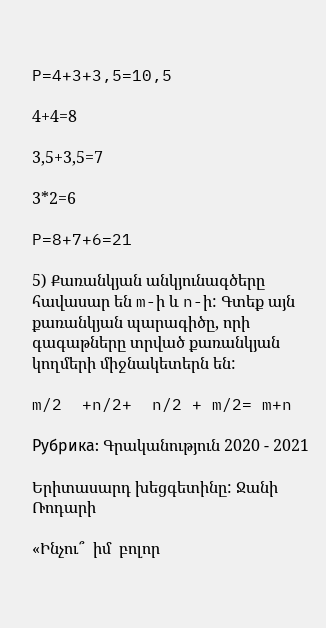P=4+3+3,5=10,5

4+4=8

3,5+3,5=7

3*2=6

P=8+7+6=21

5) Քառանկյան անկյունագծերը հավասար են m-ի և n-ի: Գտեք այն քառանկյան պարագիծը, որի գագաթները տրված քառանկյան կողմերի միջնակետերն են:

m/2  +n/2+  n/2 + m/2= m+n

Рубрика: Գրականություն 2020 - 2021

Երիտասարդ խեցգետինը: Ջանի Ռոդարի

«Ինչու՞  իմ  բոլոր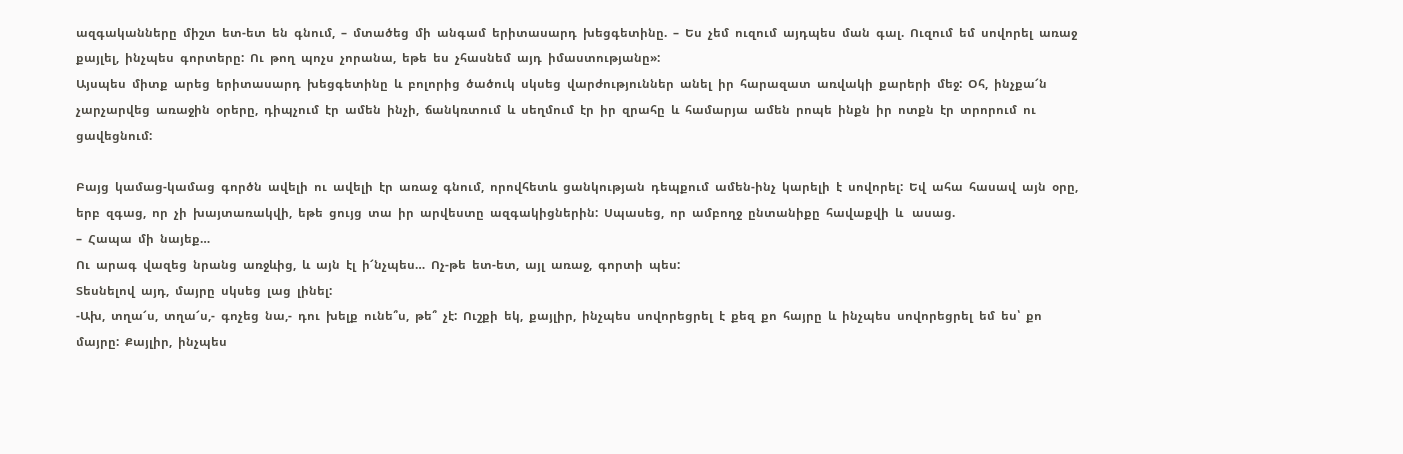ազգականները  միշտ  ետ-ետ  են  գնում,  –  մտածեց  մի  անգամ  երիտասարդ  խեցգետինը.  –  Ես  չեմ  ուզում  այդպես  ման  գալ.  Ուզում  եմ  սովորել  առաջ  քայլել,  ինչպես  գորտերը:  Ու  թող  պոչս  չորանա,  եթե  ես  չհասնեմ  այդ  իմաստությանը»:
Այսպես  միտք  արեց  երիտասարդ  խեցգետինը  և  բոլորից  ծածուկ  սկսեց  վարժություններ  անել  իր  հարազատ  առվակի  քարերի  մեջ:  Օհ,  ինչքա՜ն  չարչարվեց  առաջին  օրերը,  դիպչում  էր  ամեն  ինչի,  ճանկռտում  և  սեղմում  էր  իր  զրահը  և  համարյա  ամեն  րոպե  ինքն  իր  ոտքն  էր  տրորում  ու  ցավեցնում:

Բայց  կամաց-կամաց  գործն  ավելի  ու  ավելի  էր  առաջ  գնում,  որովհետև  ցանկության  դեպքում  ամեն-ինչ  կարելի  է  սովորել:  Եվ  ահա  հասավ  այն  օրը,  երբ  զգաց,  որ  չի  խայտառակվի,  եթե  ցույց  տա  իր  արվեստը  ազգակիցներին:  Սպասեց,  որ  ամբողջ  ընտանիքը  հավաքվի  և   ասաց.
–  Հապա  մի  նայեք…
Ու  արագ  վազեց  նրանց  առջևից,  և  այն  էլ  ի՜նչպես…  Ոչ-թե  ետ-ետ,  այլ  առաջ,  գորտի  պես:
Տեսնելով  այդ,  մայրը  սկսեց  լաց  լինել:
-Ախ,  տղա՜ս,  տղա՜ս,-  գոչեց  նա,-  դու  խելք  ունե՞ս,  թե՞  չէ:  Ուշքի  եկ,  քայլիր,  ինչպես  սովորեցրել  է  քեզ  քո  հայրը  և  ինչպես  սովորեցրել  եմ  ես՝  քո  մայրը:  Քայլիր,  ինչպես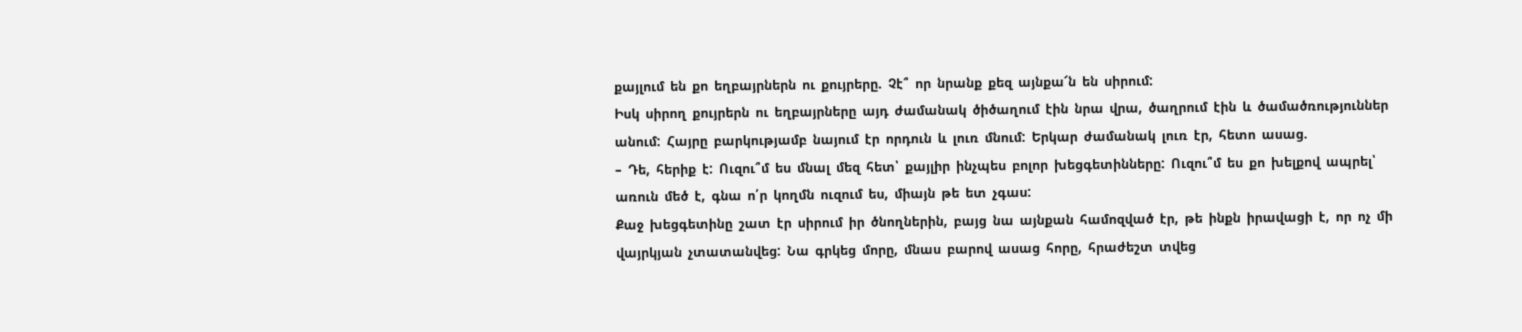քայլում  են  քո  եղբայրներն  ու  քույրերը.  Չէ՞  որ  նրանք  քեզ  այնքա՜ն  են  սիրում:
Իսկ  սիրող  քույրերն  ու  եղբայրները  այդ  ժամանակ  ծիծաղում  էին  նրա  վրա,  ծաղրում  էին  և  ծամածռություններ  անում:  Հայրը  բարկությամբ  նայում  էր  որդուն  և  լուռ  մնում:  Երկար  ժամանակ  լուռ  էր,  հետո  ասաց.
–  Դե,  հերիք  է:  Ուզու՞մ  ես  մնալ  մեզ  հետ՝  քայլիր  ինչպես  բոլոր  խեցգետինները:  Ուզու՞մ  ես  քո  խելքով  ապրել՝  առուն  մեծ  է,  գնա  ո՛ր  կողմն  ուզում  ես,  միայն  թե  ետ  չգաս:
Քաջ  խեցգետինը  շատ  էր  սիրում  իր  ծնողներին,  բայց  նա  այնքան  համոզված  էր,  թե  ինքն  իրավացի  է,  որ  ոչ  մի  վայրկյան  չտատանվեց:  Նա  գրկեց  մորը,  մնաս  բարով  ասաց  հորը,  հրաժեշտ  տվեց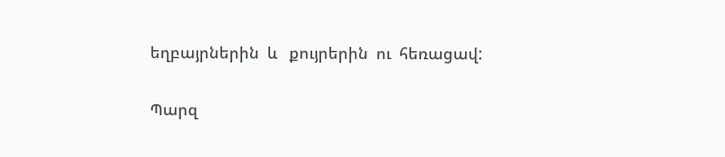եղբայրներին  և   քույրերին  ու  հեռացավ:

Պարզ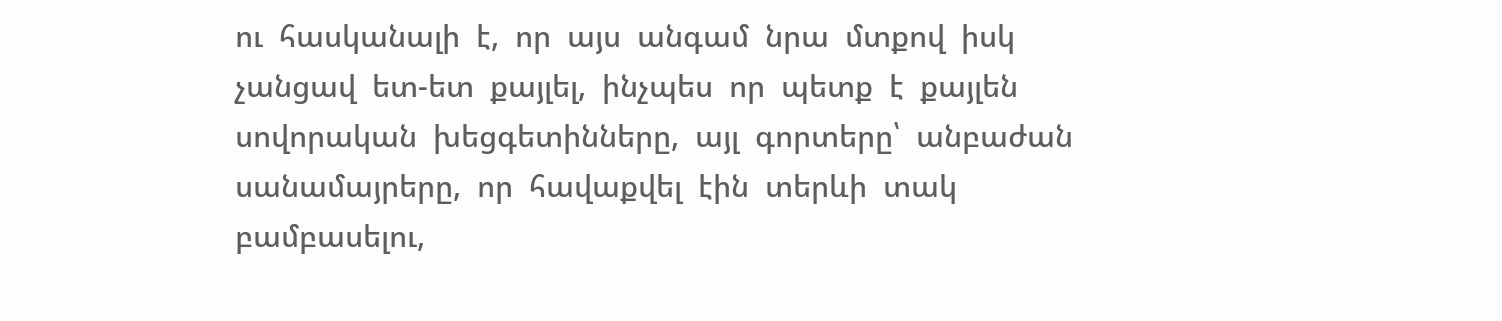ու  հասկանալի  է,  որ  այս  անգամ  նրա  մտքով  իսկ  չանցավ  ետ-ետ  քայլել,  ինչպես  որ  պետք  է  քայլեն  սովորական  խեցգետինները,  այլ  գորտերը՝  անբաժան  սանամայրերը,  որ  հավաքվել  էին  տերևի  տակ  բամբասելու,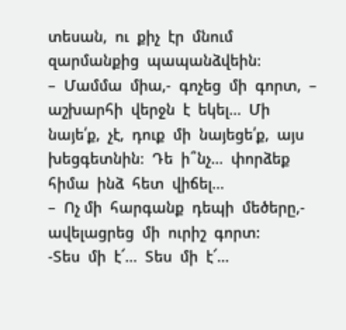տեսան,  ու  քիչ  էր  մնում  զարմանքից  պապանձվեին:
–  Մամմա  միա,-  գոչեց  մի  գորտ,  –  աշխարհի  վերջն  է  եկել…  Մի  նայե՛ք,  չէ,  դուք  մի  նայեցե՛ք,  այս  խեցգետնին:  Դե  ի՞նչ…  փորձեք  հիմա  ինձ  հետ  վիճել…
–  Ոչ մի  հարգանք  դեպի  մեծերը,-  ավելացրեց  մի  ուրիշ  գորտ:
-Տես  մի  է՜…  Տես  մի  է՜…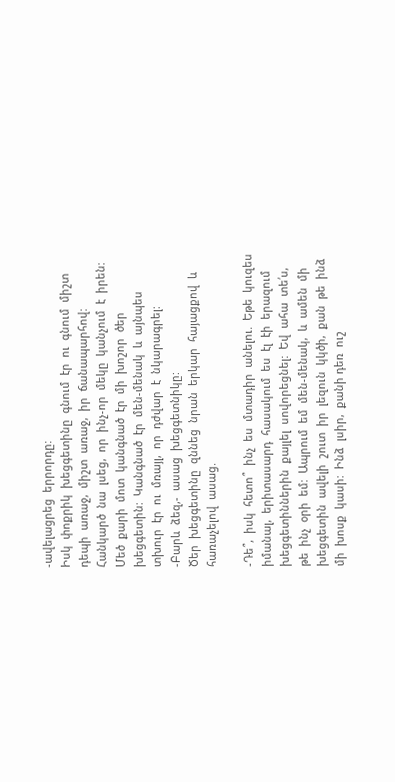-ավելացրեց  երրորդը:
Իսկ  փոքրիկ  խեցգետինը  գնում  էր  ու  գնում  միշտ  դեպի  առաջ,  միշտ  առաջ,  իր  ճանապարհով:  Հանկարծ  նա  լսեց,  որ  ինչ-որ  մեկը  կանչում  է  իրեն:  Մեծ  քարի  մոտ  կանգնած  էր  մի  խոշոր  ծեր  խեցգետին:  Կանգնած  էր  մեն-մենակ  և  այնպես  տխուր  էր  ու  մռայլ,  որ  դժվար  է  նկարագրել:
-Բարև  ձեզ,-  ասաց  խեցգետնիկը:
Ծեր  խեցգետինը  զննեց  նրան  երկար  հայացքով  և  հառաչելով  ասաց.

-Դե՞,  իսկ  հետո՞  ինչ  ես  մտադիր  անելու.  Եթե  կուզես  իմանալ,  երիտասարդ  հասակում  ես  էլ  էի  երազում  խեցգետիններին  քայլել  սովորեցնել:  Եվ  ահա  տե՛ս,  թե  ինչ  օրի  եմ:  Ապրում  եմ  մեն-մենակ,  և  ամեն  մի  խեցգետին  ավելի  շուտ  իր  լեզուն  կկծի,  քան  թե  ինձ  մի  խոսք  կասի:  Ինձ  լսիր,  քանի դեռ  ուշ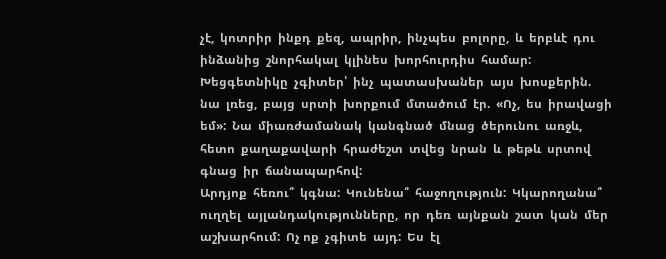չէ,  կոտրիր  ինքդ  քեզ,  ապրիր,  ինչպես  բոլորը,  և  երբևէ  դու  ինձանից  շնորհակալ  կլինես  խորհուրդիս  համար:
Խեցգետնիկը  չգիտեր՝  ինչ  պատասխաներ  այս  խոսքերին.  նա  լռեց,  բայց  սրտի  խորքում  մտածում  էր.  «Ոչ,  ես  իրավացի  եմ»:  Նա  միառժամանակ  կանգնած  մնաց  ծերունու  առջև,  հետո  քաղաքավարի  հրաժեշտ  տվեց  նրան  և  թեթև  սրտով  գնաց  իր  ճանապարհով:
Արդյոք  հեռու՞  կգնա:  Կունենա՞  հաջողություն:  Կկարողանա՞  ուղղել  այլանդակությունները,  որ  դեռ  այնքան  շատ  կան  մեր  աշխարհում:  Ոչ ոք  չգիտե  այդ:  Ես  էլ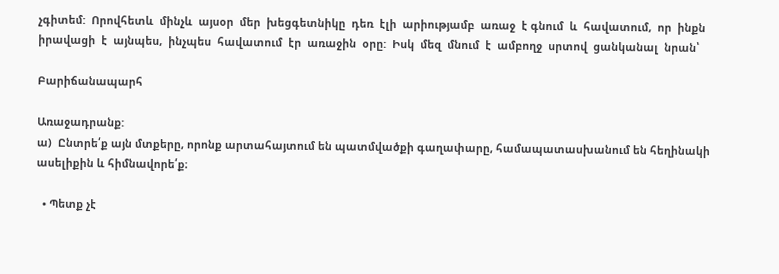չգիտեմ:  Որովհետև  մինչև  այսօր  մեր  խեցգետնիկը  դեռ  էլի  արիությամբ  առաջ  է գնում  և  հավատում,  որ  ինքն  իրավացի  է  այնպես,  ինչպես  հավատում  էր  առաջին  օրը:  Իսկ  մեզ  մնում  է  ամբողջ  սրտով  ցանկանալ  նրան՝

Բարիճանապարհ

Առաջադրանք:
ա)  Ընտրե՛ք այն մտքերը, որոնք արտահայտում են պատմվածքի գաղափարը, համապատասխանում են հեղինակի ասելիքին և հիմնավորե՛ք։

  • Պետք չէ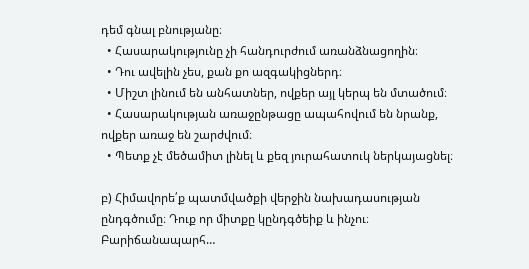դեմ գնալ բնությանը։
  • Հասարակությունը չի հանդուրժում առանձնացողին։
  • Դու ավելին չես, քան քո ազգակիցներդ։
  • Միշտ լինում են անհատներ, ովքեր այլ կերպ են մտածում։
  • Հասարակության առաջընթացը ապահովում են նրանք, ովքեր առաջ են շարժվում։
  • Պետք չէ մեծամիտ լինել և քեզ յուրահատուկ ներկայացնել։

բ) Հիմավորե՛ք պատմվածքի վերջին նախադասության ընդգծումը։ Դուք որ միտքը կընդգծեիք և ինչու։
Բարիճանապարհ…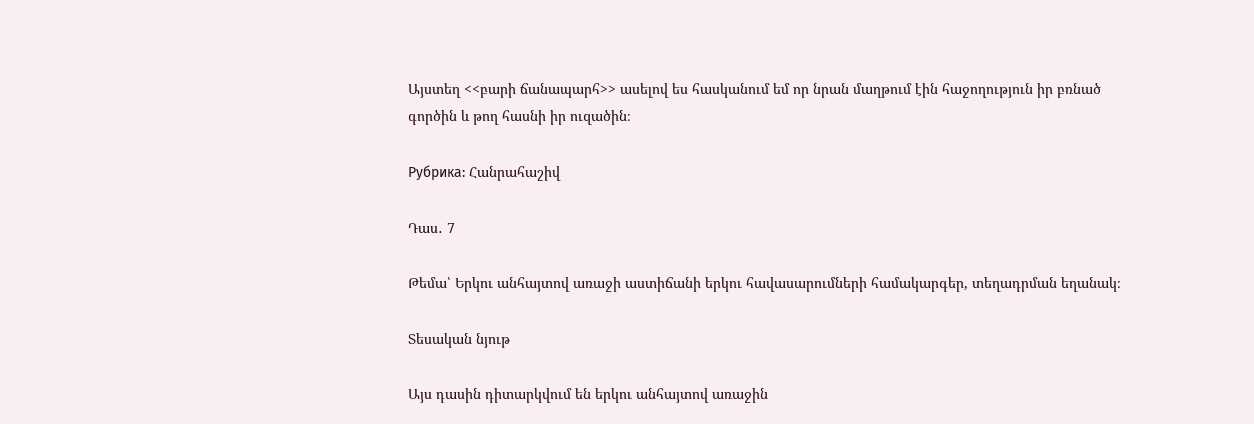Այստեղ <<բարի ճանապարհ>> ասելով ես հասկանում եմ որ նրան մաղթում էին հաջողություն իր բռնած գործին և թող հասնի իր ուզածին։

Рубрика: Հանրահաշիվ

Դաս․ 7

Թեմա՝ Երկու անհայտով առաջի աստիճանի երկու հավասարումների համակարգեր, տեղադրման եղանակ։

Տեսական նյութ

Այս դասին դիտարկվում են երկու անհայտով առաջին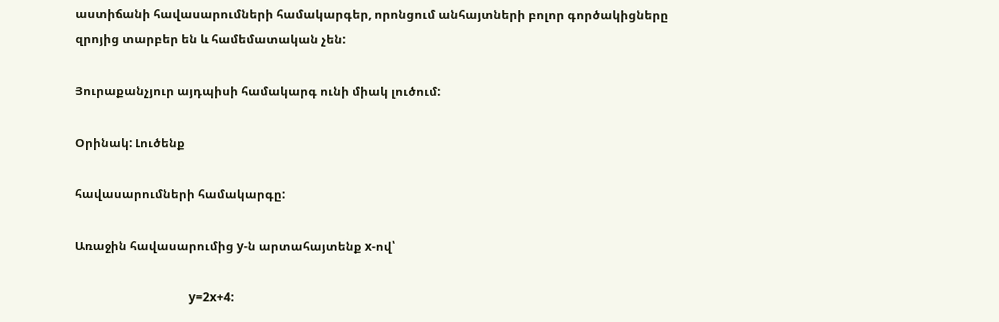աստիճանի հավասարումների համակարգեր, որոնցում անհայտների բոլոր գործակիցները զրոյից տարբեր են և համեմատական չեն:

Յուրաքանչյուր այդպիսի համակարգ ունի միակ լուծում:

Օրինակ: Լուծենք

հավասարումների համակարգը:

Առաջին հավասարումից y-ն արտահայտենք x-ով՝

                                      y=2x+4: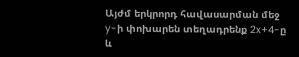Այժմ երկրորդ հավասարման մեջ y-ի փոխարեն տեղադրենք 2x+4-ը և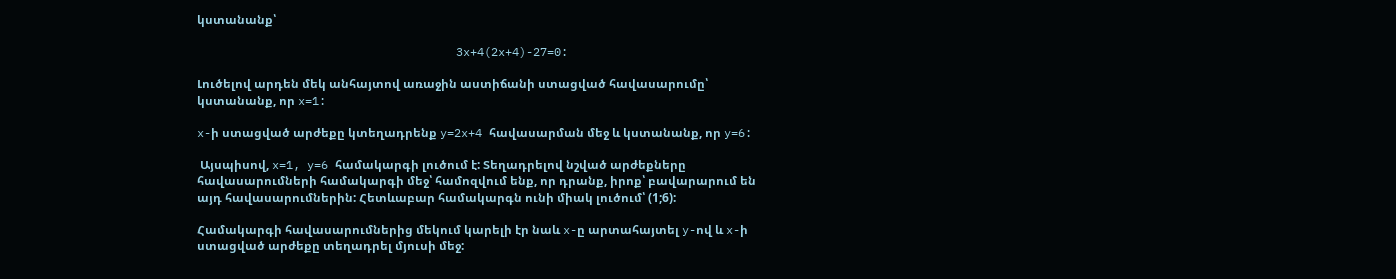կստանանք՝

                                     3x+4(2x+4)-27=0:

Լուծելով արդեն մեկ անհայտով առաջին աստիճանի ստացված հավասարումը՝ կստանանք, որ x=1:

x-ի ստացված արժեքը կտեղադրենք y=2x+4 հավասարման մեջ և կստանանք, որ y=6:

 Այսպիսով, x=1, y=6 համակարգի լուծում է: Տեղադրելով նշված արժեքները հավասարումների համակարգի մեջ՝ համոզվում ենք, որ դրանք, իրոք՝ բավարարում են այդ հավասարումներին: Հետևաբար համակարգն ունի միակ լուծում՝ (1;6):

Համակարգի հավասարումներից մեկում կարելի էր նաև x-ը արտահայտել y-ով և x-ի ստացված արժեքը տեղադրել մյուսի մեջ: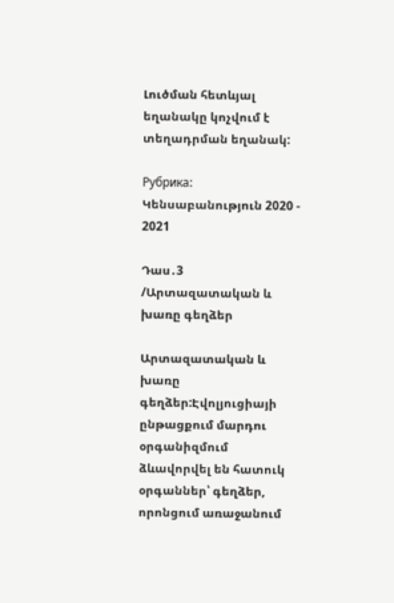Լուծման հետևյալ եղանակը կոչվում է տեղադրման եղանակ:

Рубрика: Կենսաբանություն 2020 - 2021

Դաս․3 /Արտազատական և խառը գեղձեր

Արտազատական և խառը գեղձեր:Էվոլյուցիայի ընթացքում մարդու օրգանիզմում ձևավորվել են հատուկ օրգաններ՝ գեղձեր, որոնցում առաջանում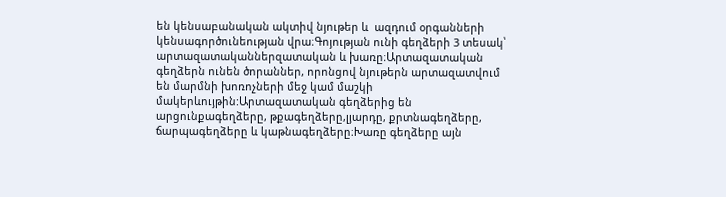են կենսաբանական ակտիվ նյութեր և  ազդում օրգանների կենսագործունեության վրա։Գոյության ունի գեղձերի 3 տեսակ՝ արտազատականներզատական և խառը։Արտազատական գեղձերն ունեն ծորաններ, որոնցով նյութերն արտազատվում են մարմնի խոռոչների մեջ կամ մաշկի մակերևույթին:Արտազատական գեղձերից են արցունքագեղձերը, թքագեղձերը,լյարդը, քրտնագեղձերը, ճարպագեղձերը և կաթնագեղձերը։Խառը գեղձերը այն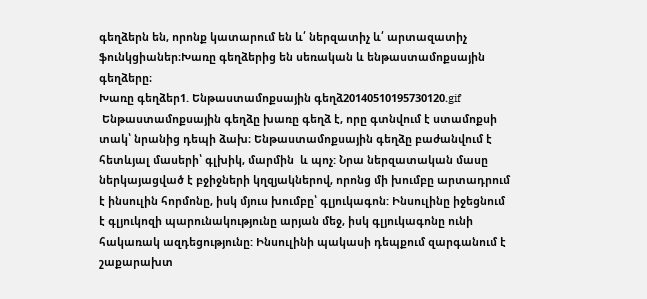գեղձերն են, որոնք կատարում են և՛ ներզատիչ և՛ արտազատիչ ֆունկցիաներ։Խառը գեղձերից են սեռական և ենթաստամոքսային գեղձերը։
Խառը գեղձեր1. Ենթաստամոքսային գեղձ20140510195730120.gif
 Ենթաստամոքսային գեղձը խառը գեղձ է, որը գտնվում է ստամոքսի տակ՝ նրանից դեպի ձախ։ Ենթաստամոքսային գեղձը բաժանվում է հետևյալ մասերի՝ գլխիկ, մարմին  և պոչ: Նրա ներզատական մասը ներկայացված է բջիջների կղզյակներով, որոնց մի խումբը արտադրում է ինսուլին հորմոնը, իսկ մյուս խումբը՝ գլյուկագոն: Ինսուլինը իջեցնում է գլյուկոզի պարունակությունը արյան մեջ, իսկ գլյուկագոնը ունի հակառակ ազդեցությունը: Ինսուլինի պակասի դեպքում զարգանում է շաքարախտ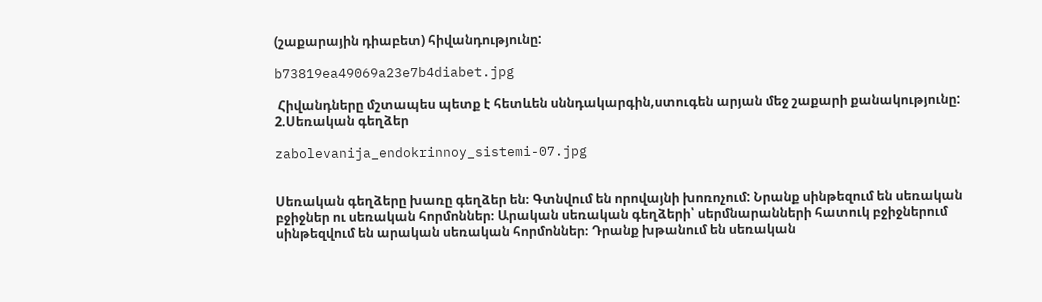(շաքարային դիաբետ) հիվանդությունը:

b73819ea49069a23e7b4diabet.jpg

 Հիվանդները մշտապես պետք է հետևեն սննդակարգին,ստուգեն արյան մեջ շաքարի քանակությունը: 2.Սեռական գեղձեր

zabolevanija_endokrinnoy_sistemi-07.jpg


Սեռական գեղձերը խառը գեղձեր են։ Գտնվում են որովայնի խոռոչում: Նրանք սինթեզում են սեռական բջիջներ ու սեռական հորմոններ։ Արական սեռական գեղձերի՝ սերմնարանների հատուկ բջիջներում սինթեզվում են արական սեռական հորմոններ։ Դրանք խթանում են սեռական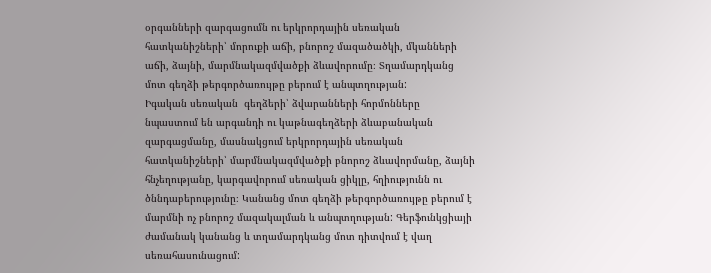օրգանների զարգացումն ու երկրորդային սեռական հատկանիշների՝ մորուքի աճի, բնորոշ մազածածկի, մկանների աճի, ձայնի, մարմնակազմվածքի ձևավորումը։ Տղամարդկանց մոտ գեղձի թերգործառույթը բերում է անպտղության:
Իգական սեռական  գեղձերի՝ ձվարանների հորմոնները նպաստում են արգանդի ու կաթնագեղձերի ձևաբանական զարգացմանը, մասնակցում երկրորդային սեռական հատկանիշների՝ մարմնակազմվածքի բնորոշ ձևավորմանը, ձայնի հնչեղությանը, կարգավորում սեռական ցիկլը, հղիությունն ու ծննդաբերությունը։ Կանանց մոտ գեղձի թերգործառույթը բերում է մարմնի ոչ բնորոշ մազակալման և անպտղության: Գերֆունկցիայի ժամանակ կանանց և տղամարդկանց մոտ դիտվում է վաղ սեռահասունացում: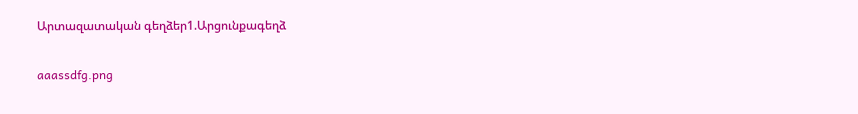Արտազատական գեղձեր1.Արցունքագեղձ

aaassdfg.png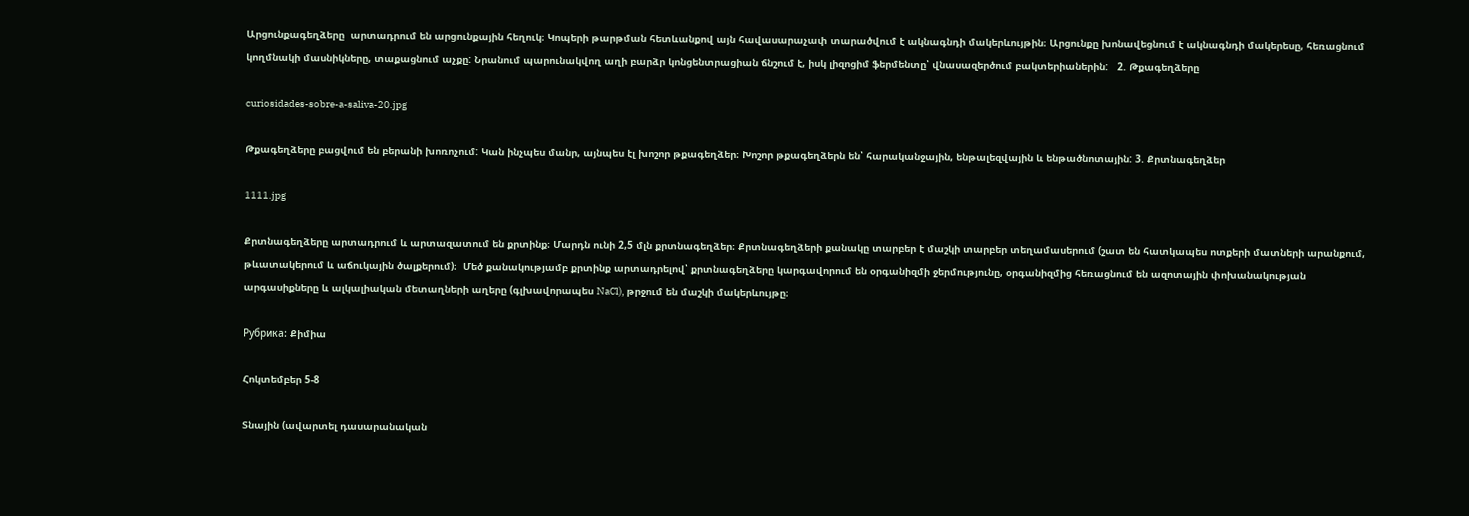Արցունքագեղձերը  արտադրում են արցունքային հեղուկ։ Կոպերի թարթման հետևանքով այն հավասարաչափ տարածվում է ակնագնդի մակերևույթին։ Արցունքը խոնավեցնում է ակնագնդի մակերեսը, հեռացնում կողմնակի մասնիկները, տաքացնում աչքը: Նրանում պարունակվող աղի բարձր կոնցենտրացիան ճնշում է, իսկ լիզոցիմ ֆերմենտը՝ վնասազերծում բակտերիաներին:   2. Թքագեղձերը

curiosidades-sobre-a-saliva-20.jpg

Թքագեղձերը բացվում են բերանի խոռոչում: Կան ինչպես մանր, այնպես էլ խոշոր թքագեղձեր։ Խոշոր թքագեղձերն են՝ հարականջային, ենթալեզվային և ենթածնոտային: 3. Քրտնագեղձեր

1111.jpg

Քրտնագեղձերը արտադրում և արտազատում են քրտինք։ Մարդն ունի 2,5 մլն քրտնագեղձեր։ Քրտնագեղձերի քանակը տարբեր է մաշկի տարբեր տեղամասերում (շատ են հատկապես ոտքերի մատների արանքում, թևատակերում և աճուկային ծալքերում)։  Մեծ քանակությամբ քրտինք արտադրելով՝ քրտնագեղձերը կարգավորում են օրգանիզմի ջերմությունը, օրգանիզմից հեռացնում են ազոտային փոխանակության արգասիքները և ալկալիական մետաղների աղերը (գլխավորապես NaCl), թրջում են մաշկի մակերևույթը։

Рубрика: Քիմիա

Հոկտեմբեր 5-8

Տնային (ավարտել դասարանական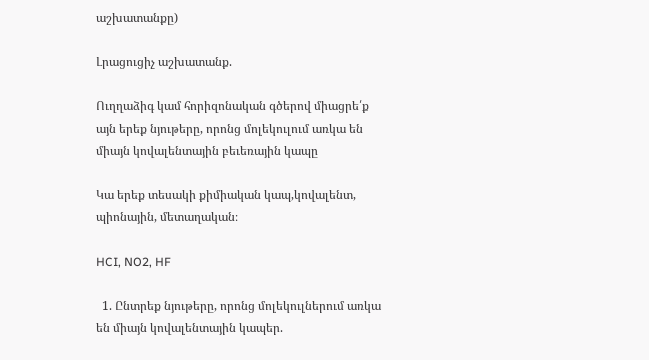աշխատանքը)

Լրացուցիչ աշխատանք.

Ուղղաձիգ կամ հորիզոնական գծերով միացրե՛ք այն երեք նյութերը, որոնց մոլեկուլում առկա են միայն կովալենտային բեւեռային կապը

Կա երեք տեսակի քիմիական կապ,կովալենտ, պիոնային, մետաղական։

HCI, NO2, HF

  1. Ընտրեք նյութերը, որոնց մոլեկուլներում առկա են միայն կովալենտային կապեր.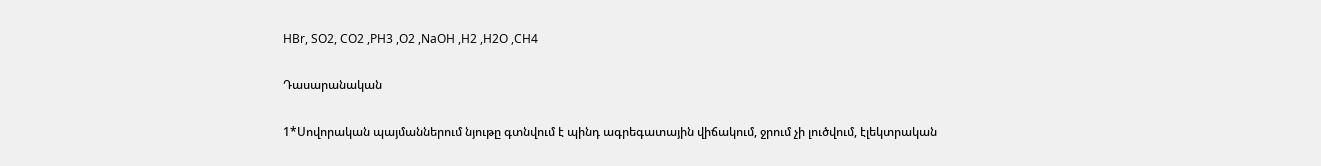HBr, SO2, CO2 ,PH3 ,O2 ,NaOH ,H2 ,H2O ,CH4

Դասարանական

1*Սովորական պայմաններում նյութը գտնվում է պինդ ագրեգատային վիճակում, ջրում չի լուծվում, էլեկտրական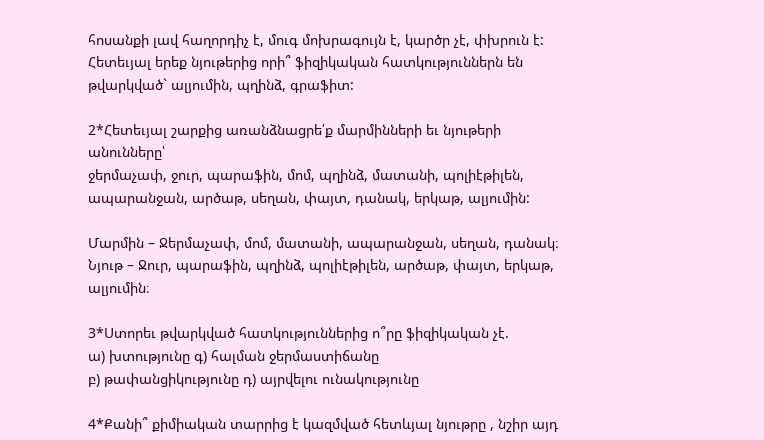հոսանքի լավ հաղորդիչ է, մուգ մոխրագույն է, կարծր չէ, փխրուն է: Հետեւյալ երեք նյութերից որի՞ ֆիզիկական հատկություններն են թվարկված` ալյումին, պղինձ, գրաֆիտ:

2*Հետեւյալ շարքից առանձնացրե՛ք մարմինների եւ նյութերի անունները՝
ջերմաչափ, ջուր, պարաֆին, մոմ, պղինձ, մատանի, պոլիէթիլեն,
ապարանջան, արծաթ, սեղան, փայտ, դանակ, երկաթ, ալյումին:

Մարմին – Ջերմաչափ, մոմ, մատանի, ապարանջան, սեղան, դանակ։
Նյութ – Ջուր, պարաֆին, պղինձ, պոլիէթիլեն, արծաթ, փայտ, երկաթ, ալյումին։

3*Ստորեւ թվարկված հատկություններից ո՞րը ֆիզիկական չէ.
ա) խտությունը գ) հալման ջերմաստիճանը
բ) թափանցիկությունը դ) այրվելու ունակությունը

4*Քանի՞ քիմիական տարրից է կազմված հետևյալ նյութրը , նշիր այդ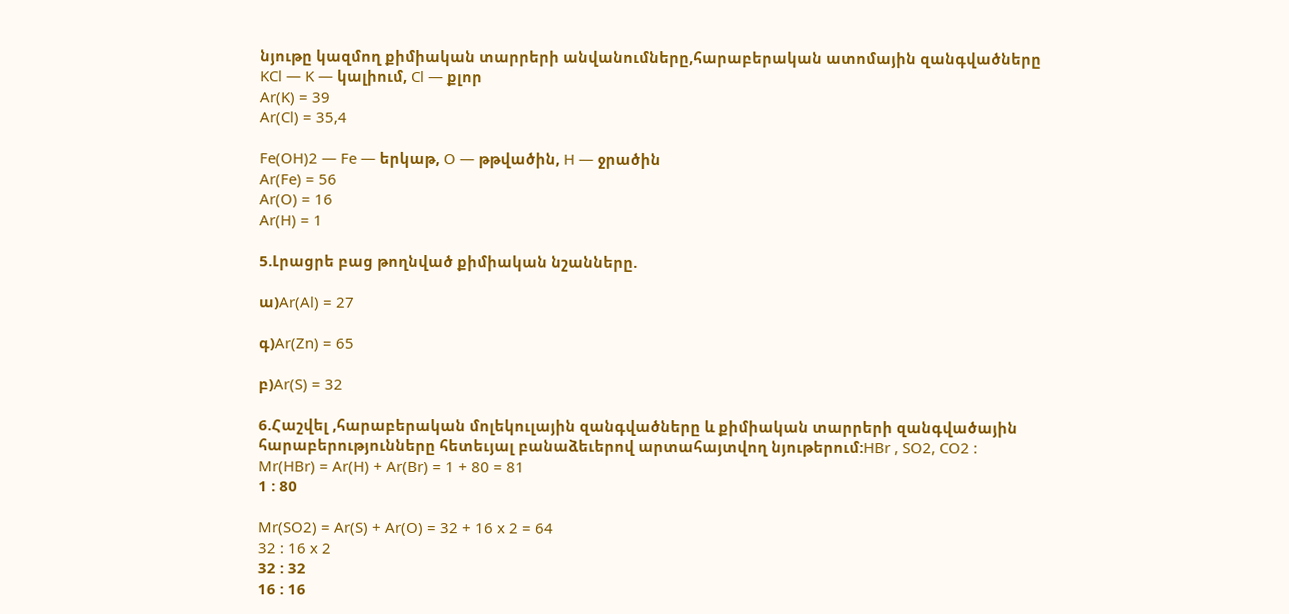նյութը կազմող քիմիական տարրերի անվանումները,հարաբերական ատոմային զանգվածները
KCl — K — կալիում, Cl — քլոր
Ar(K) = 39
Ar(Cl) = 35,4

Fe(OH)2 — Fe — երկաթ, O — թթվածին, H — ջրածին
Ar(Fe) = 56
Ar(O) = 16
Ar(H) = 1

5.Լրացրե բաց թողնված քիմիական նշանները.

ա)Ar(Al) = 27

գ)Ar(Zn) = 65

բ)Ar(S) = 32

6.Հաշվել ,հարաբերական մոլեկուլային զանգվածները և քիմիական տարրերի զանգվածային հարաբերությունները հետեւյալ բանաձեւերով արտահայտվող նյութերում:HBr , SO2, CO2 :
Mr(HBr) = Ar(H) + Ar(Br) = 1 + 80 = 81
1 : 80

Mr(SO2) = Ar(S) + Ar(O) = 32 + 16 x 2 = 64
32 : 16 x 2
32 : 32
16 : 16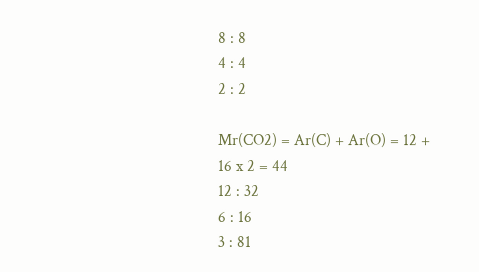8 : 8
4 : 4
2 : 2

Mr(CO2) = Ar(C) + Ar(O) = 12 + 16 x 2 = 44
12 : 32
6 : 16
3 : 81